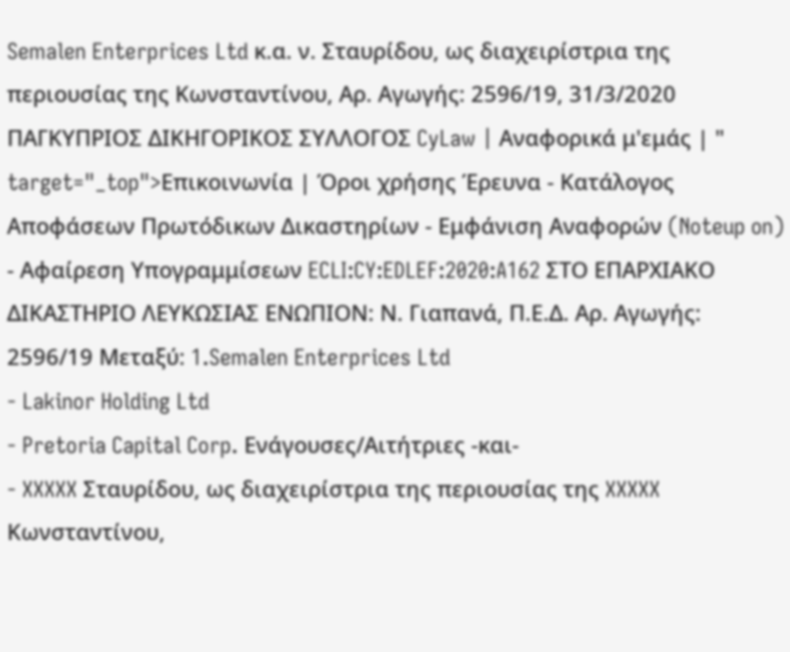Semalen Enterprices Ltd κ.α. ν. Σταυρίδου, ως διαχειρίστρια της περιουσίας της Κωνσταντίνου, Αρ. Αγωγής: 2596/19, 31/3/2020 ΠΑΓΚΥΠΡΙΟΣ ΔΙΚΗΓΟΡΙΚΟΣ ΣΥΛΛΟΓΟΣ CyLaw | Αναφορικά μ'εμάς | " target="_top">Επικοινωνία | Όροι χρήσης Έρευνα - Κατάλογος Αποφάσεων Πρωτόδικων Δικαστηρίων - Εμφάνιση Αναφορών (Noteup on) - Αφαίρεση Υπογραμμίσεων ECLI:CY:EDLEF:2020:A162 ΣΤΟ ΕΠΑΡΧΙΑΚΟ ΔΙΚΑΣΤΗΡΙΟ ΛΕΥΚΩΣΙΑΣ ΕΝΩΠΙΟΝ: Ν. Γιαπανά, Π.Ε.Δ. Αρ. Αγωγής: 2596/19 Μεταξύ: 1.Semalen Enterprices Ltd
- Lakinor Holding Ltd
- Pretoria Capital Corp. Ενάγουσες/Αιτήτριες -και-
- XXXXX Σταυρίδου, ως διαχειρίστρια της περιουσίας της XXXXX Κωνσταντίνου,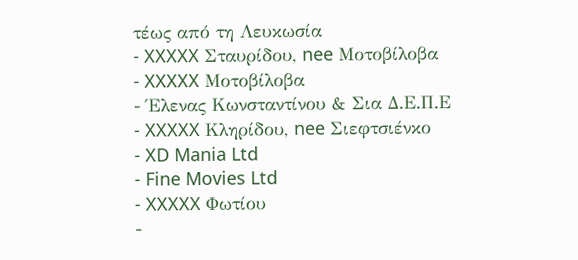τέως από τη Λευκωσία
- XXXXX Σταυρίδου, nee Μοτοβίλοβα
- XXXXX Μοτοβίλοβα
- Έλενας Κωνσταντίνου & Σια Δ.Ε.Π.Ε
- XXXXX Κληρίδου, nee Σιεφτσιένκο
- XD Mania Ltd
- Fine Movies Ltd
- XXXXX Φωτίου
-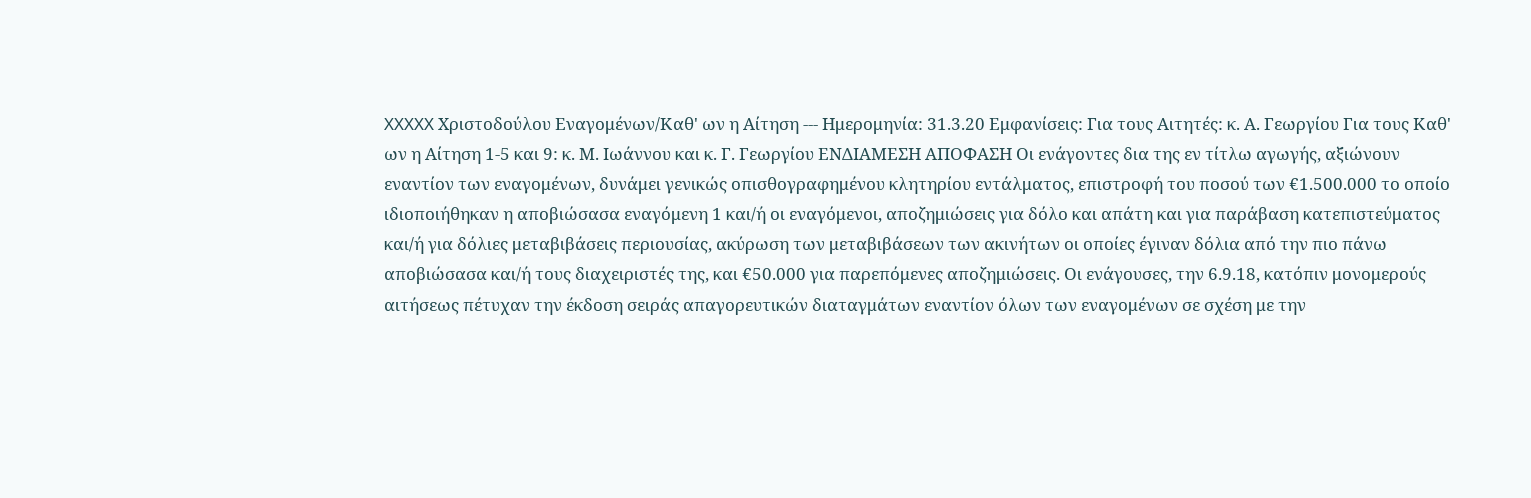XXXXX Χριστοδούλου Εναγομένων/Καθ' ων η Αίτηση --- Ημερομηνία: 31.3.20 Εμφανίσεις: Για τους Αιτητές: κ. Α. Γεωργίου Για τους Καθ' ων η Αίτηση 1-5 και 9: κ. Μ. Ιωάννου και κ. Γ. Γεωργίου ΕΝΔΙΑΜΕΣΗ ΑΠΟΦΑΣΗ Οι ενάγοντες δια της εν τίτλω αγωγής, αξιώνουν εναντίον των εναγομένων, δυνάμει γενικώς οπισθογραφημένου κλητηρίου εντάλματος, επιστροφή του ποσού των €1.500.000 το οποίο ιδιοποιήθηκαν η αποβιώσασα εναγόμενη 1 και/ή οι εναγόμενοι, αποζημιώσεις για δόλο και απάτη και για παράβαση κατεπιστεύματος και/ή για δόλιες μεταβιβάσεις περιουσίας, ακύρωση των μεταβιβάσεων των ακινήτων οι οποίες έγιναν δόλια από την πιο πάνω αποβιώσασα και/ή τους διαχειριστές της, και €50.000 για παρεπόμενες αποζημιώσεις. Οι ενάγουσες, την 6.9.18, κατόπιν μονομερούς αιτήσεως πέτυχαν την έκδοση σειράς απαγορευτικών διαταγμάτων εναντίον όλων των εναγομένων σε σχέση με την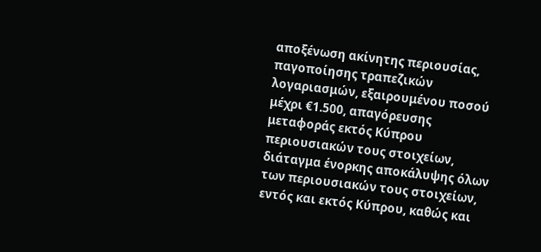αποξένωση ακίνητης περιουσίας, παγοποίησης τραπεζικών λογαριασμών, εξαιρουμένου ποσού μέχρι €1.500, απαγόρευσης μεταφοράς εκτός Κύπρου περιουσιακών τους στοιχείων, διάταγμα ένορκης αποκάλυψης όλων των περιουσιακών τους στοιχείων, εντός και εκτός Κύπρου, καθώς και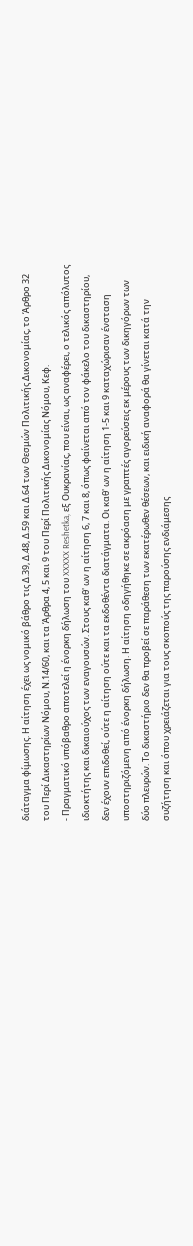διάταγμα φίμωσης. Η αίτηση έχει ως νομικό βάθρο τις Δ.39, Δ.48, Δ.59 και Δ.64 των Θεσμών Πολιτικής Δικονομίας, το Άρθρο 32 του Περί Δικαστηρίων Νόμου, Ν.14/60, και τα Άρθρα 4, 5 και 9 του Περί Πολιτικής Δικονομίας Νόμου, Κεφ.
- Πραγματικό υπόβαθρο αποτελεί η ένορκη δήλωση του XXXXX Reshetka, εξ Ουκρανίας, που είναι, ως αναφέρει, ο τελικός απόλυτος ιδιοκτήτης και δικαιούχος των εναγουσών. Στους καθ' ων η αίτηση 6, 7 και 8, όπως φαίνεται από τον φάκελο του δικαστηρίου, δεν έχουν επιδοθεί, ούτε η αίτηση ούτε και τα εκδοθέντα διατάγματα. Οι καθ' ων η αίτηση 1-5 και 9 καταχώρισαν ένσταση υποστηριζόμενη από ένορκη δήλωση. Η αίτηση οδηγήθηκε σε ακρόαση με γραπτές αγορεύσεις εκ μέρους των δικηγόρων των δύο πλευρών. Το δικαστήριο δεν θα προβεί σε παράθεση των εκατέρωθεν θέσεων, και ειδική αναφορά θα γίνεται κατά την συζήτηση και όπου χρειάζεται για τους σκοπούς της παρούσης ενδιάμεσης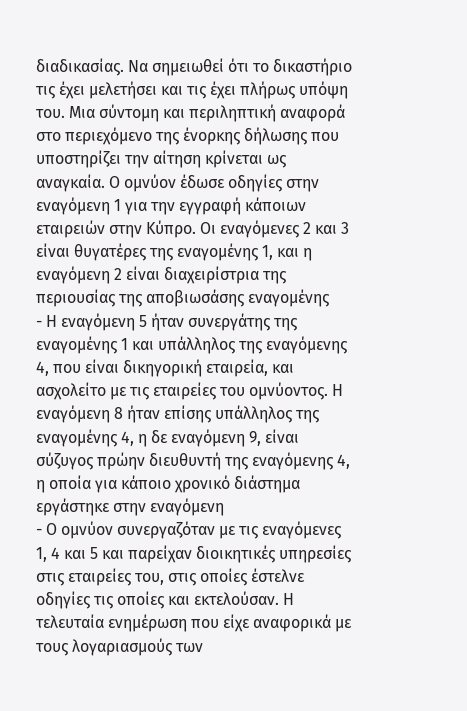διαδικασίας. Να σημειωθεί ότι το δικαστήριο τις έχει μελετήσει και τις έχει πλήρως υπόψη του. Μια σύντομη και περιληπτική αναφορά στο περιεχόμενο της ένορκης δήλωσης που υποστηρίζει την αίτηση κρίνεται ως αναγκαία. Ο ομνύον έδωσε οδηγίες στην εναγόμενη 1 για την εγγραφή κάποιων εταιρειών στην Κύπρο. Οι εναγόμενες 2 και 3 είναι θυγατέρες της εναγομένης 1, και η εναγόμενη 2 είναι διαχειρίστρια της περιουσίας της αποβιωσάσης εναγομένης
- Η εναγόμενη 5 ήταν συνεργάτης της εναγομένης 1 και υπάλληλος της εναγόμενης 4, που είναι δικηγορική εταιρεία, και ασχολείτο με τις εταιρείες του ομνύοντος. Η εναγόμενη 8 ήταν επίσης υπάλληλος της εναγομένης 4, η δε εναγόμενη 9, είναι σύζυγος πρώην διευθυντή της εναγόμενης 4, η οποία για κάποιο χρονικό διάστημα εργάστηκε στην εναγόμενη
- Ο ομνύον συνεργαζόταν με τις εναγόμενες 1, 4 και 5 και παρείχαν διοικητικές υπηρεσίες στις εταιρείες του, στις οποίες έστελνε οδηγίες τις οποίες και εκτελούσαν. Η τελευταία ενημέρωση που είχε αναφορικά με τους λογαριασμούς των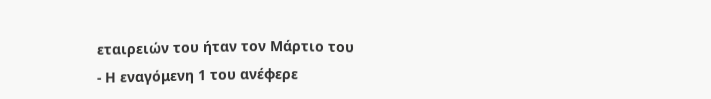εταιρειών του ήταν τον Μάρτιο του
- Η εναγόμενη 1 του ανέφερε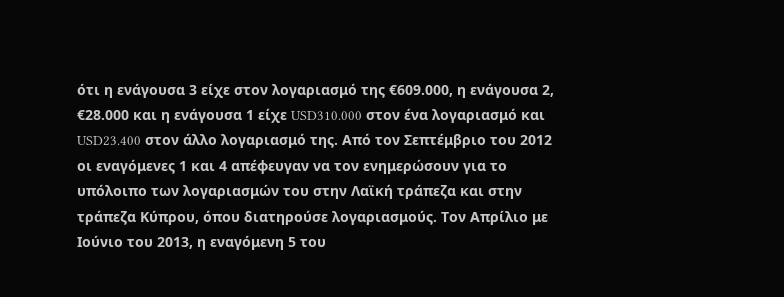ότι η ενάγουσα 3 είχε στον λογαριασμό της €609.000, η ενάγουσα 2, €28.000 και η ενάγουσα 1 είχε USD310.000 στον ένα λογαριασμό και USD23.400 στον άλλο λογαριασμό της. Από τον Σεπτέμβριο του 2012 οι εναγόμενες 1 και 4 απέφευγαν να τον ενημερώσουν για το υπόλοιπο των λογαριασμών του στην Λαϊκή τράπεζα και στην τράπεζα Κύπρου, όπου διατηρούσε λογαριασμούς. Τον Απρίλιο με Ιούνιο του 2013, η εναγόμενη 5 του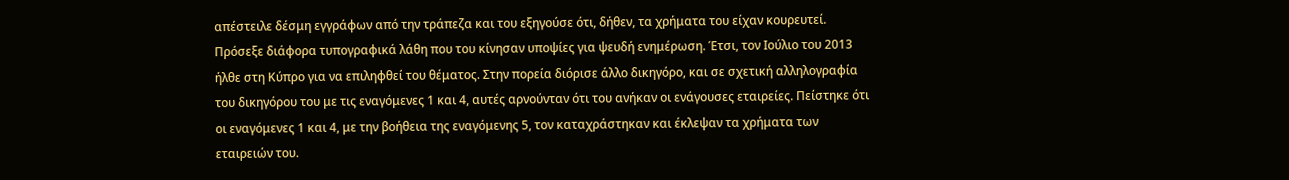απέστειλε δέσμη εγγράφων από την τράπεζα και του εξηγούσε ότι, δήθεν, τα χρήματα του είχαν κουρευτεί. Πρόσεξε διάφορα τυπογραφικά λάθη που του κίνησαν υποψίες για ψευδή ενημέρωση. Έτσι, τον Ιούλιο του 2013 ήλθε στη Κύπρο για να επιληφθεί του θέματος. Στην πορεία διόρισε άλλο δικηγόρο, και σε σχετική αλληλογραφία του δικηγόρου του με τις εναγόμενες 1 και 4, αυτές αρνούνταν ότι του ανήκαν οι ενάγουσες εταιρείες. Πείστηκε ότι οι εναγόμενες 1 και 4, με την βοήθεια της εναγόμενης 5, τον καταχράστηκαν και έκλεψαν τα χρήματα των εταιρειών του.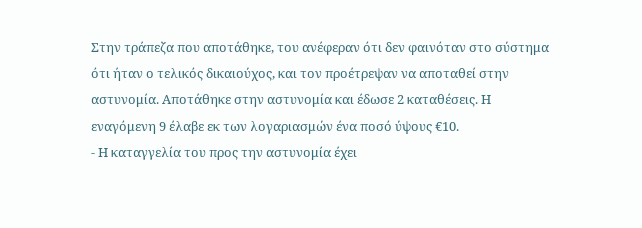Στην τράπεζα που αποτάθηκε, του ανέφεραν ότι δεν φαινόταν στο σύστημα ότι ήταν ο τελικός δικαιούχος, και τον προέτρεψαν να αποταθεί στην αστυνομία. Αποτάθηκε στην αστυνομία και έδωσε 2 καταθέσεις. Η εναγόμενη 9 έλαβε εκ των λογαριασμών ένα ποσό ύψους €10.
- Η καταγγελία του προς την αστυνομία έχει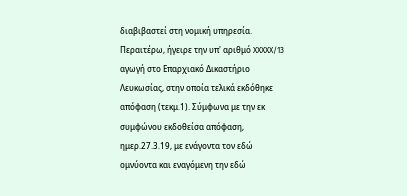διαβιβαστεί στη νομική υπηρεσία. Περαιτέρω, ήγειρε την υπ' αριθμό XXXXX/13 αγωγή στο Επαρχιακό Δικαστήριο Λευκωσίας, στην οποία τελικά εκδόθηκε απόφαση (τεκμ.1). Σύμφωνα με την εκ συμφώνου εκδοθείσα απόφαση, ημερ.27.3.19, με ενάγοντα τον εδώ ομνύοντα και εναγόμενη την εδώ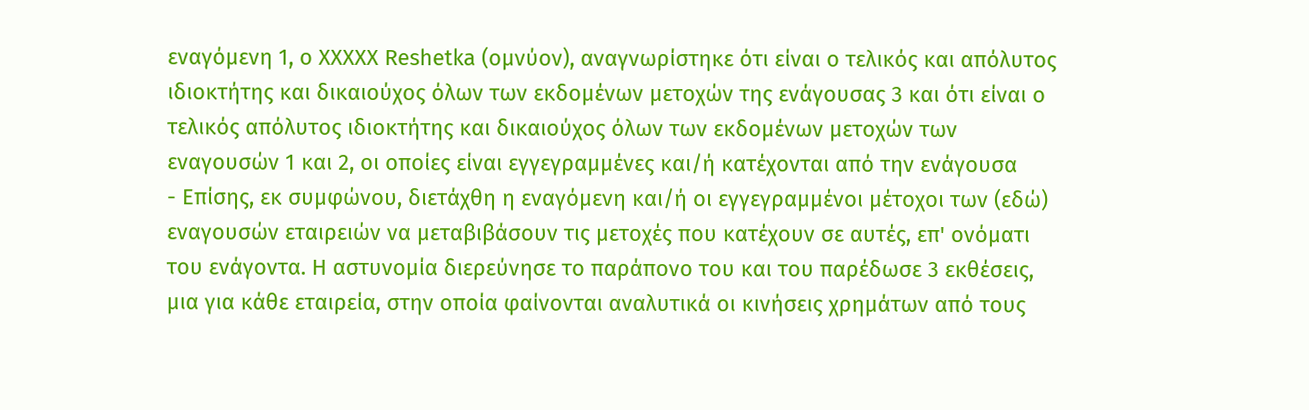εναγόμενη 1, ο XXXXX Reshetka (ομνύον), αναγνωρίστηκε ότι είναι ο τελικός και απόλυτος ιδιοκτήτης και δικαιούχος όλων των εκδομένων μετοχών της ενάγουσας 3 και ότι είναι ο τελικός απόλυτος ιδιοκτήτης και δικαιούχος όλων των εκδομένων μετοχών των εναγουσών 1 και 2, οι οποίες είναι εγγεγραμμένες και/ή κατέχονται από την ενάγουσα
- Επίσης, εκ συμφώνου, διετάχθη η εναγόμενη και/ή οι εγγεγραμμένοι μέτοχοι των (εδώ) εναγουσών εταιρειών να μεταβιβάσουν τις μετοχές που κατέχουν σε αυτές, επ' ονόματι του ενάγοντα. Η αστυνομία διερεύνησε το παράπονο του και του παρέδωσε 3 εκθέσεις, μια για κάθε εταιρεία, στην οποία φαίνονται αναλυτικά οι κινήσεις χρημάτων από τους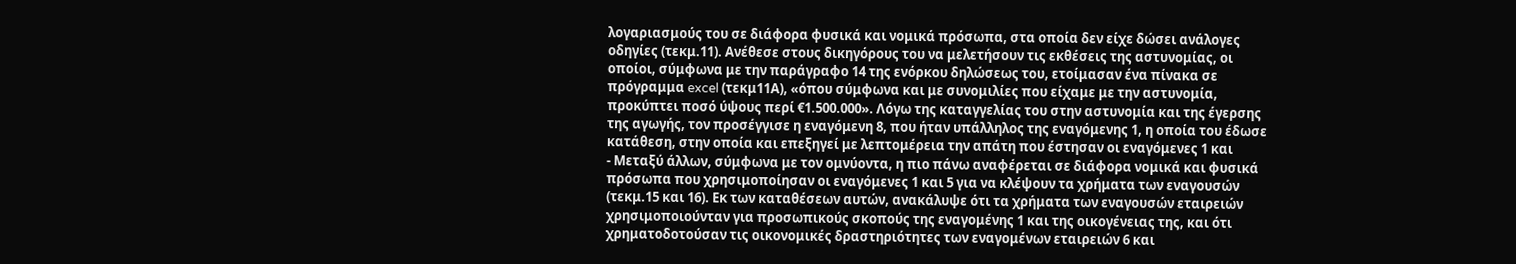λογαριασμούς του σε διάφορα φυσικά και νομικά πρόσωπα, στα οποία δεν είχε δώσει ανάλογες οδηγίες (τεκμ.11). Ανέθεσε στους δικηγόρους του να μελετήσουν τις εκθέσεις της αστυνομίας, οι οποίοι, σύμφωνα με την παράγραφο 14 της ενόρκου δηλώσεως του, ετοίμασαν ένα πίνακα σε πρόγραμμα excel (τεκμ11Α), «όπου σύμφωνα και με συνομιλίες που είχαμε με την αστυνομία, προκύπτει ποσό ύψους περί €1.500.000». Λόγω της καταγγελίας του στην αστυνομία και της έγερσης της αγωγής, τον προσέγγισε η εναγόμενη 8, που ήταν υπάλληλος της εναγόμενης 1, η οποία του έδωσε κατάθεση, στην οποία και επεξηγεί με λεπτομέρεια την απάτη που έστησαν οι εναγόμενες 1 και
- Μεταξύ άλλων, σύμφωνα με τον ομνύοντα, η πιο πάνω αναφέρεται σε διάφορα νομικά και φυσικά πρόσωπα που χρησιμοποίησαν οι εναγόμενες 1 και 5 για να κλέψουν τα χρήματα των εναγουσών (τεκμ.15 και 16). Εκ των καταθέσεων αυτών, ανακάλυψε ότι τα χρήματα των εναγουσών εταιρειών χρησιμοποιούνταν για προσωπικούς σκοπούς της εναγομένης 1 και της οικογένειας της, και ότι χρηματοδοτούσαν τις οικονομικές δραστηριότητες των εναγομένων εταιρειών 6 και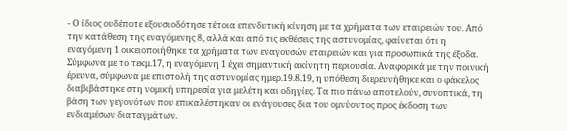- Ο ίδιος ουδέποτε εξουσιοδότησε τέτοια επενδυτική κίνηση με τα χρήματα των εταιρειών του. Από την κατάθεση της εναγόμενης 8, αλλά και από τις εκθέσεις της αστυνομίας, φαίνεται ότι η εναγόμενη 1 οικειοποιήθηκε τα χρήματα των εναγουσών εταιρειών και για προσωπικά της έξοδα. Σύμφωνα με το τεκμ.17, η εναγόμενη 1 έχει σημαντική ακίνητη περιουσία. Αναφορικά με την ποινική έρευνα, σύμφωνα με επιστολή της αστυνομίας ημερ.19.8.19, η υπόθεση διερευνήθηκε και ο φάκελος διαβιβάστηκε στη νομική υπηρεσία για μελέτη και οδηγίες. Τα πιο πάνω αποτελούν, συνοπτικά, τη βάση των γεγονότων που επικαλέστηκαν οι ενάγουσες δια του ομνύοντος προς έκδοση των ενδιαμέσων διαταγμάτων.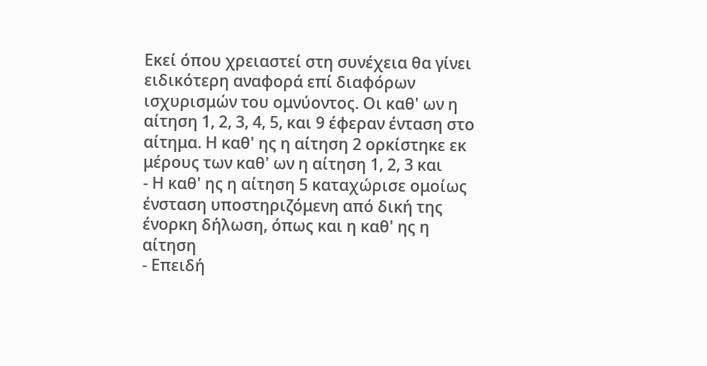Εκεί όπου χρειαστεί στη συνέχεια θα γίνει ειδικότερη αναφορά επί διαφόρων ισχυρισμών του ομνύοντος. Οι καθ' ων η αίτηση 1, 2, 3, 4, 5, και 9 έφεραν ένταση στο αίτημα. Η καθ' ης η αίτηση 2 ορκίστηκε εκ μέρους των καθ' ων η αίτηση 1, 2, 3 και
- Η καθ' ης η αίτηση 5 καταχώρισε ομοίως ένσταση υποστηριζόμενη από δική της ένορκη δήλωση, όπως και η καθ' ης η αίτηση
- Επειδή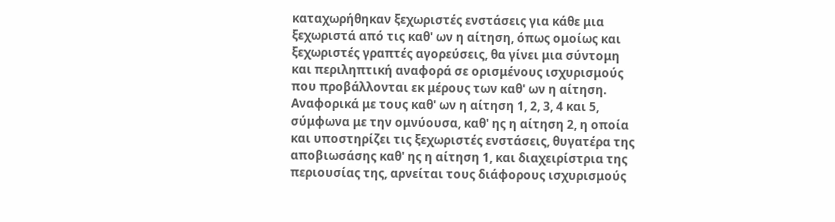καταχωρήθηκαν ξεχωριστές ενστάσεις για κάθε μια ξεχωριστά από τις καθ' ων η αίτηση, όπως ομοίως και ξεχωριστές γραπτές αγορεύσεις, θα γίνει μια σύντομη και περιληπτική αναφορά σε ορισμένους ισχυρισμούς που προβάλλονται εκ μέρους των καθ' ων η αίτηση. Αναφορικά με τους καθ' ων η αίτηση 1, 2, 3, 4 και 5, σύμφωνα με την ομνύουσα, καθ' ης η αίτηση 2, η οποία και υποστηρίζει τις ξεχωριστές ενστάσεις, θυγατέρα της αποβιωσάσης καθ' ης η αίτηση 1, και διαχειρίστρια της περιουσίας της, αρνείται τους διάφορους ισχυρισμούς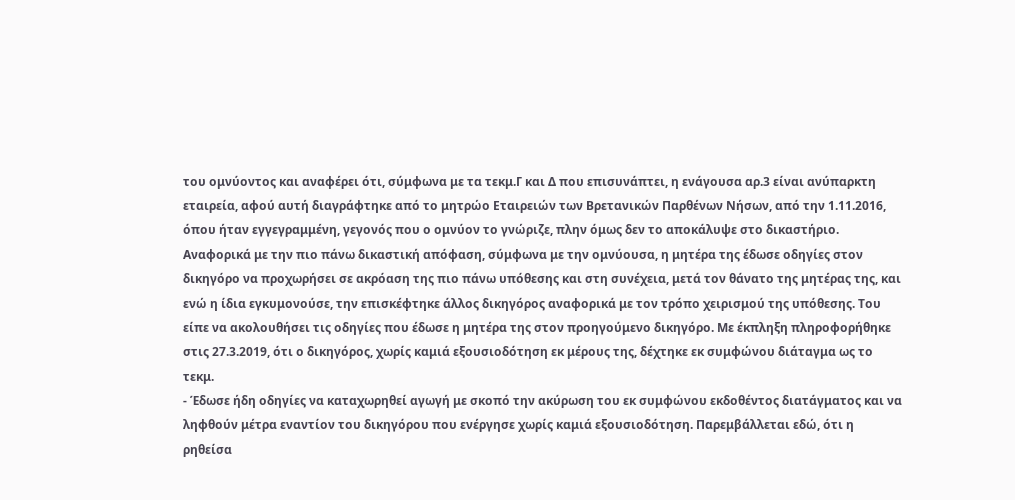του ομνύοντος και αναφέρει ότι, σύμφωνα με τα τεκμ.Γ και Δ που επισυνάπτει, η ενάγουσα αρ.3 είναι ανύπαρκτη εταιρεία, αφού αυτή διαγράφτηκε από το μητρώο Εταιρειών των Βρετανικών Παρθένων Νήσων, από την 1.11.2016, όπου ήταν εγγεγραμμένη, γεγονός που ο ομνύον το γνώριζε, πλην όμως δεν το αποκάλυψε στο δικαστήριο. Αναφορικά με την πιο πάνω δικαστική απόφαση, σύμφωνα με την ομνύουσα, η μητέρα της έδωσε οδηγίες στον δικηγόρο να προχωρήσει σε ακρόαση της πιο πάνω υπόθεσης και στη συνέχεια, μετά τον θάνατο της μητέρας της, και ενώ η ίδια εγκυμονούσε, την επισκέφτηκε άλλος δικηγόρος αναφορικά με τον τρόπο χειρισμού της υπόθεσης. Του είπε να ακολουθήσει τις οδηγίες που έδωσε η μητέρα της στον προηγούμενο δικηγόρο. Με έκπληξη πληροφορήθηκε στις 27.3.2019, ότι ο δικηγόρος, χωρίς καμιά εξουσιοδότηση εκ μέρους της, δέχτηκε εκ συμφώνου διάταγμα ως το τεκμ.
- Έδωσε ήδη οδηγίες να καταχωρηθεί αγωγή με σκοπό την ακύρωση του εκ συμφώνου εκδοθέντος διατάγματος και να ληφθούν μέτρα εναντίον του δικηγόρου που ενέργησε χωρίς καμιά εξουσιοδότηση. Παρεμβάλλεται εδώ, ότι η ρηθείσα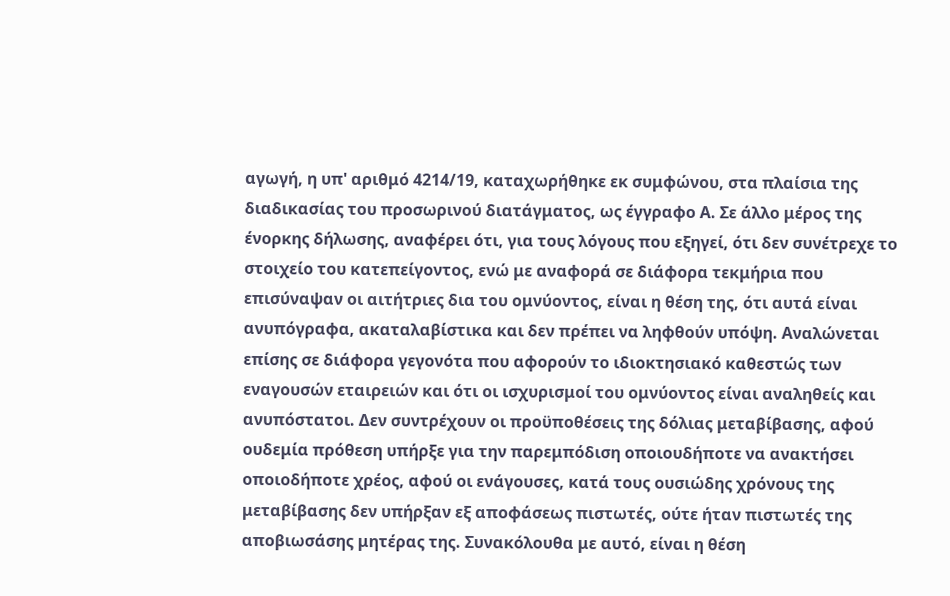αγωγή, η υπ' αριθμό 4214/19, καταχωρήθηκε εκ συμφώνου, στα πλαίσια της διαδικασίας του προσωρινού διατάγματος, ως έγγραφο Α. Σε άλλο μέρος της ένορκης δήλωσης, αναφέρει ότι, για τους λόγους που εξηγεί, ότι δεν συνέτρεχε το στοιχείο του κατεπείγοντος, ενώ με αναφορά σε διάφορα τεκμήρια που επισύναψαν οι αιτήτριες δια του ομνύοντος, είναι η θέση της, ότι αυτά είναι ανυπόγραφα, ακαταλαβίστικα και δεν πρέπει να ληφθούν υπόψη. Αναλώνεται επίσης σε διάφορα γεγονότα που αφορούν το ιδιοκτησιακό καθεστώς των εναγουσών εταιρειών και ότι οι ισχυρισμοί του ομνύοντος είναι αναληθείς και ανυπόστατοι. Δεν συντρέχουν οι προϋποθέσεις της δόλιας μεταβίβασης, αφού ουδεμία πρόθεση υπήρξε για την παρεμπόδιση οποιουδήποτε να ανακτήσει οποιοδήποτε χρέος, αφού οι ενάγουσες, κατά τους ουσιώδης χρόνους της μεταβίβασης δεν υπήρξαν εξ αποφάσεως πιστωτές, ούτε ήταν πιστωτές της αποβιωσάσης μητέρας της. Συνακόλουθα με αυτό, είναι η θέση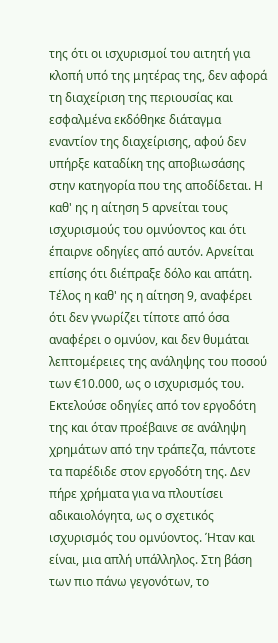της ότι οι ισχυρισμοί του αιτητή για κλοπή υπό της μητέρας της, δεν αφορά τη διαχείριση της περιουσίας και εσφαλμένα εκδόθηκε διάταγμα εναντίον της διαχείρισης, αφού δεν υπήρξε καταδίκη της αποβιωσάσης στην κατηγορία που της αποδίδεται. Η καθ' ης η αίτηση 5 αρνείται τους ισχυρισμούς του ομνύοντος και ότι έπαιρνε οδηγίες από αυτόν. Αρνείται επίσης ότι διέπραξε δόλο και απάτη. Τέλος η καθ' ης η αίτηση 9, αναφέρει ότι δεν γνωρίζει τίποτε από όσα αναφέρει ο ομνύον, και δεν θυμάται λεπτομέρειες της ανάληψης του ποσού των €10.000, ως ο ισχυρισμός του. Εκτελούσε οδηγίες από τον εργοδότη της και όταν προέβαινε σε ανάληψη χρημάτων από την τράπεζα, πάντοτε τα παρέδιδε στον εργοδότη της. Δεν πήρε χρήματα για να πλουτίσει αδικαιολόγητα, ως ο σχετικός ισχυρισμός του ομνύοντος. Ήταν και είναι, μια απλή υπάλληλος. Στη βάση των πιο πάνω γεγονότων, το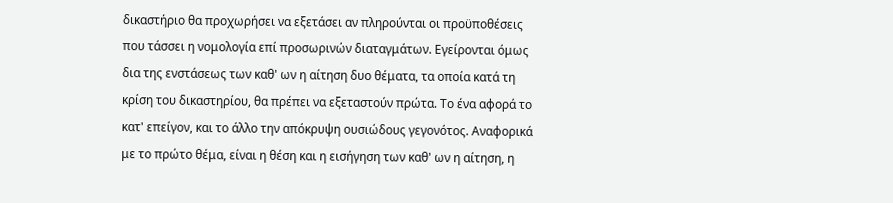δικαστήριο θα προχωρήσει να εξετάσει αν πληρούνται οι προϋποθέσεις που τάσσει η νομολογία επί προσωρινών διαταγμάτων. Εγείρονται όμως δια της ενστάσεως των καθ' ων η αίτηση δυο θέματα, τα οποία κατά τη κρίση του δικαστηρίου, θα πρέπει να εξεταστούν πρώτα. Το ένα αφορά το κατ' επείγον, και το άλλο την απόκρυψη ουσιώδους γεγονότος. Αναφορικά με το πρώτο θέμα, είναι η θέση και η εισήγηση των καθ' ων η αίτηση, η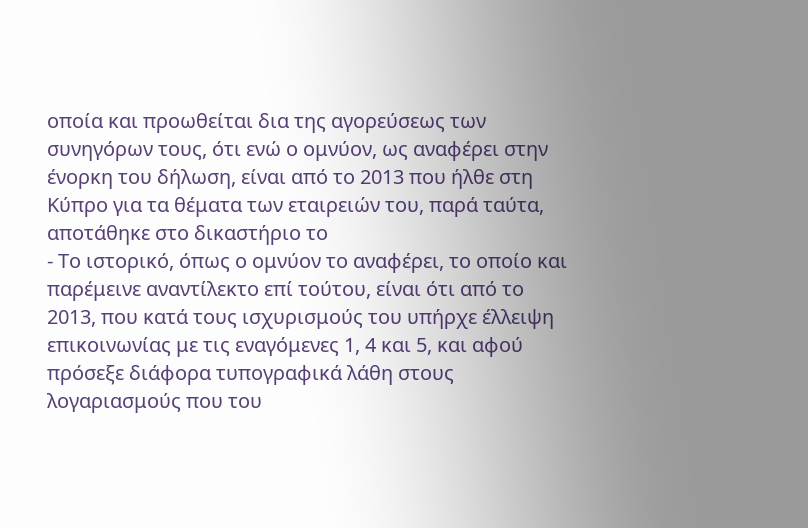οποία και προωθείται δια της αγορεύσεως των συνηγόρων τους, ότι ενώ ο ομνύον, ως αναφέρει στην ένορκη του δήλωση, είναι από το 2013 που ήλθε στη Κύπρο για τα θέματα των εταιρειών του, παρά ταύτα, αποτάθηκε στο δικαστήριο το
- Το ιστορικό, όπως ο ομνύον το αναφέρει, το οποίο και παρέμεινε αναντίλεκτο επί τούτου, είναι ότι από το 2013, που κατά τους ισχυρισμούς του υπήρχε έλλειψη επικοινωνίας με τις εναγόμενες 1, 4 και 5, και αφού πρόσεξε διάφορα τυπογραφικά λάθη στους λογαριασμούς που του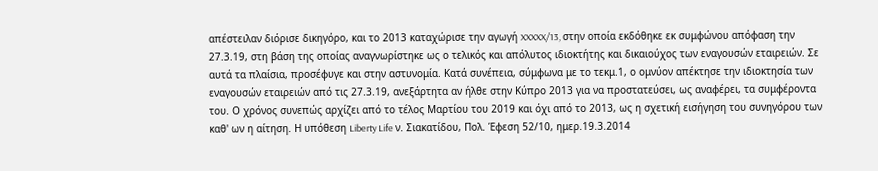απέστειλαν διόρισε δικηγόρο, και το 2013 καταχώρισε την αγωγή XXXXX/13, στην οποία εκδόθηκε εκ συμφώνου απόφαση την 27.3.19, στη βάση της οποίας αναγνωρίστηκε ως ο τελικός και απόλυτος ιδιοκτήτης και δικαιούχος των εναγουσών εταιρειών. Σε αυτά τα πλαίσια, προσέφυγε και στην αστυνομία. Κατά συνέπεια, σύμφωνα με το τεκμ.1, ο ομνύον απέκτησε την ιδιοκτησία των εναγουσών εταιρειών από τις 27.3.19, ανεξάρτητα αν ήλθε στην Κύπρο 2013 για να προστατεύσει, ως αναφέρει, τα συμφέροντα του. Ο χρόνος συνεπώς αρχίζει από το τέλος Μαρτίου του 2019 και όχι από το 2013, ως η σχετική εισήγηση του συνηγόρου των καθ' ων η αίτηση. Η υπόθεση Liberty Life ν. Σιακατίδου, Πολ. Έφεση 52/10, ημερ.19.3.2014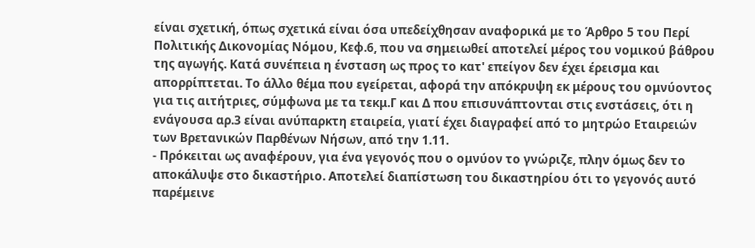είναι σχετική, όπως σχετικά είναι όσα υπεδείχθησαν αναφορικά με το Άρθρο 5 του Περί Πολιτικής Δικονομίας Νόμου, Κεφ.6, που να σημειωθεί αποτελεί μέρος του νομικού βάθρου της αγωγής. Κατά συνέπεια η ένσταση ως προς το κατ' επείγον δεν έχει έρεισμα και απορρίπτεται. Το άλλο θέμα που εγείρεται, αφορά την απόκρυψη εκ μέρους του ομνύοντος για τις αιτήτριες, σύμφωνα με τα τεκμ.Γ και Δ που επισυνάπτονται στις ενστάσεις, ότι η ενάγουσα αρ.3 είναι ανύπαρκτη εταιρεία, γιατί έχει διαγραφεί από το μητρώο Εταιρειών των Βρετανικών Παρθένων Νήσων, από την 1.11.
- Πρόκειται ως αναφέρουν, για ένα γεγονός που ο ομνύον το γνώριζε, πλην όμως δεν το αποκάλυψε στο δικαστήριο. Αποτελεί διαπίστωση του δικαστηρίου ότι το γεγονός αυτό παρέμεινε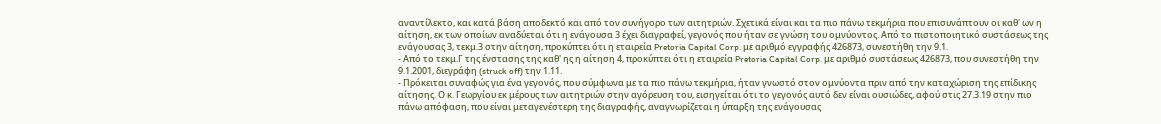αναντίλεκτο, και κατά βάση αποδεκτό και από τον συνήγορο των αιτητριών. Σχετικά είναι και τα πιο πάνω τεκμήρια που επισυνάπτουν οι καθ' ων η αίτηση, εκ των οποίων αναδύεται ότι η ενάγουσα 3 έχει διαγραφεί, γεγονός που ήταν σε γνώση του ομνύοντος. Από το πιστοποιητικό συστάσεως της ενάγουσας 3, τεκμ.3 στην αίτηση, προκύπτει ότι η εταιρεία Pretoria Capital Corp. με αριθμό εγγραφής 426873, συνεστήθη την 9.1.
- Από το τεκμ.Γ της ένστασης της καθ' ης η αίτηση 4, προκύπτει ότι η εταιρεία Pretoria Capital Corp. με αριθμό συστάσεως 426873, που συνεστήθη την 9.1.2001, διεγράφη (struck off) την 1.11.
- Πρόκειται συναφώς για ένα γεγονός, που σύμφωνα με τα πιο πάνω τεκμήρια, ήταν γνωστό στον ομνύοντα πριν από την καταχώριση της επίδικης αίτησης. Ο κ. Γεωργίου εκ μέρους των αιτητριών στην αγόρευση του, εισηγείται ότι το γεγονός αυτό δεν είναι ουσιώδες, αφού στις 27.3.19 στην πιο πάνω απόφαση, που είναι μεταγενέστερη της διαγραφής, αναγνωρίζεται η ύπαρξη της ενάγουσας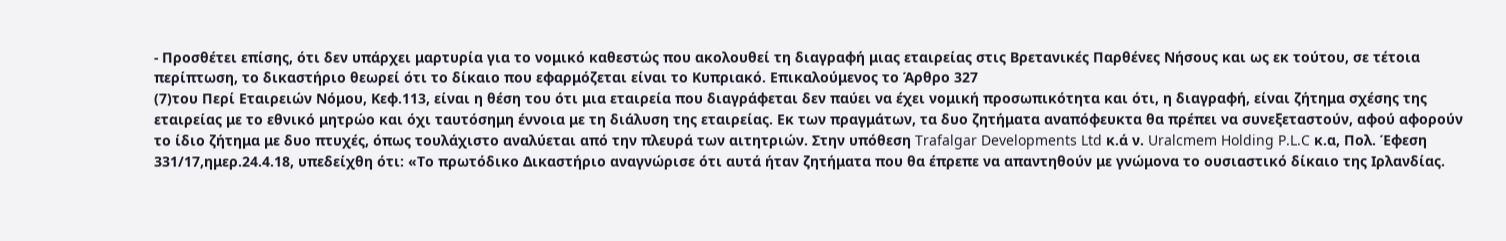- Προσθέτει επίσης, ότι δεν υπάρχει μαρτυρία για το νομικό καθεστώς που ακολουθεί τη διαγραφή μιας εταιρείας στις Βρετανικές Παρθένες Νήσους και ως εκ τούτου, σε τέτοια περίπτωση, το δικαστήριο θεωρεί ότι το δίκαιο που εφαρμόζεται είναι το Κυπριακό. Επικαλούμενος το Άρθρο 327
(7)του Περί Εταιρειών Νόμου, Κεφ.113, είναι η θέση του ότι μια εταιρεία που διαγράφεται δεν παύει να έχει νομική προσωπικότητα και ότι, η διαγραφή, είναι ζήτημα σχέσης της εταιρείας με το εθνικό μητρώο και όχι ταυτόσημη έννοια με τη διάλυση της εταιρείας. Εκ των πραγμάτων, τα δυο ζητήματα αναπόφευκτα θα πρέπει να συνεξεταστούν, αφού αφορούν το ίδιο ζήτημα με δυο πτυχές, όπως τουλάχιστο αναλύεται από την πλευρά των αιτητριών. Στην υπόθεση Trafalgar Developments Ltd κ.ά ν. Uralcmem Holding P.L.C κ.α, Πολ. Έφεση 331/17,ημερ.24.4.18, υπεδείχθη ότι: «Το πρωτόδικο Δικαστήριο αναγνώρισε ότι αυτά ήταν ζητήματα που θα έπρεπε να απαντηθούν με γνώμονα το ουσιαστικό δίκαιο της Ιρλανδίας.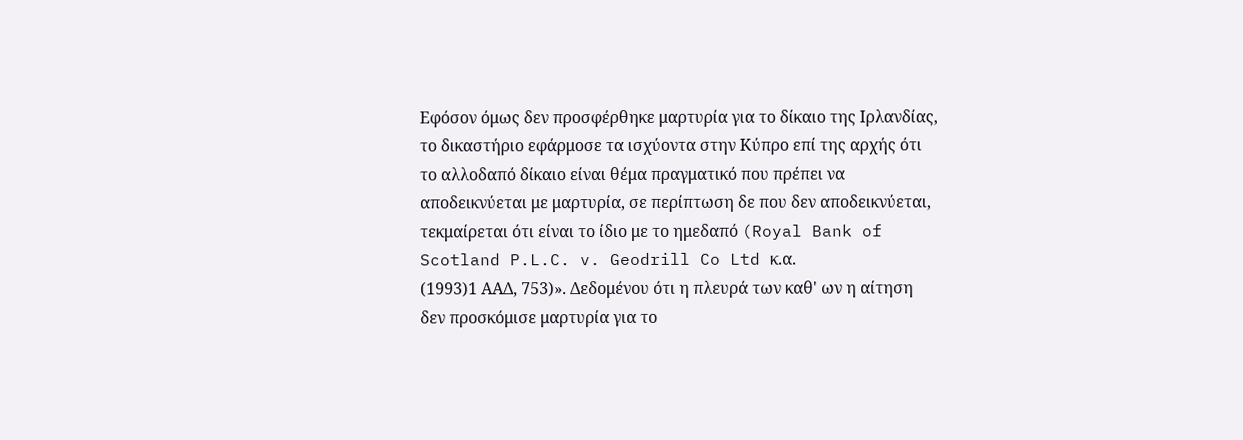Εφόσον όμως δεν προσφέρθηκε μαρτυρία για το δίκαιο της Ιρλανδίας, το δικαστήριο εφάρμοσε τα ισχύοντα στην Κύπρο επί της αρχής ότι το αλλοδαπό δίκαιο είναι θέμα πραγματικό που πρέπει να αποδεικνύεται με μαρτυρία, σε περίπτωση δε που δεν αποδεικνύεται, τεκμαίρεται ότι είναι το ίδιο με το ημεδαπό (Royal Bank of Scotland P.L.C. v. Geodrill Co Ltd κ.α.
(1993)1 ΑΑΔ, 753)». Δεδομένου ότι η πλευρά των καθ' ων η αίτηση δεν προσκόμισε μαρτυρία για το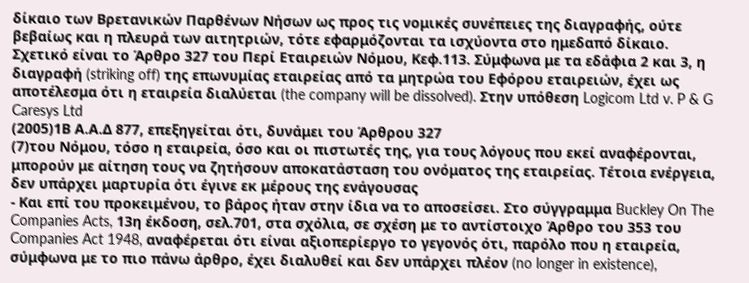δίκαιο των Βρετανικών Παρθένων Νήσων ως προς τις νομικές συνέπειες της διαγραφής, ούτε βεβαίως και η πλευρά των αιτητριών, τότε εφαρμόζονται τα ισχύοντα στο ημεδαπό δίκαιο. Σχετικό είναι το Άρθρο 327 του Περί Εταιρειών Νόμου, Κεφ.113. Σύμφωνα με τα εδάφια 2 και 3, η διαγραφή (striking off) της επωνυμίας εταιρείας από τα μητρώα του Εφόρου εταιρειών, έχει ως αποτέλεσμα ότι η εταιρεία διαλύεται (the company will be dissolved). Στην υπόθεση Logicom Ltd v. P & G Caresys Ltd
(2005)1Β Α.Α.Δ 877, επεξηγείται ότι, δυνάμει του Άρθρου 327
(7)του Νόμου, τόσο η εταιρεία, όσο και οι πιστωτές της, για τους λόγους που εκεί αναφέρονται, μπορούν με αίτηση τους να ζητήσουν αποκατάσταση του ονόματος της εταιρείας. Τέτοια ενέργεια, δεν υπάρχει μαρτυρία ότι έγινε εκ μέρους της ενάγουσας
- Και επί του προκειμένου, το βάρος ήταν στην ίδια να το αποσείσει. Στο σύγγραμμα Buckley On The Companies Acts, 13η έκδοση, σελ.701, στα σχόλια, σε σχέση με το αντίστοιχο Άρθρο του 353 του Companies Act 1948, αναφέρεται ότι είναι αξιοπερίεργο το γεγονός ότι, παρόλο που η εταιρεία, σύμφωνα με το πιο πάνω άρθρο, έχει διαλυθεί και δεν υπάρχει πλέον (no longer in existence),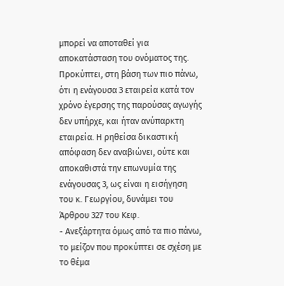μπορεί να αποταθεί για αποκατάσταση του ονόματος της. Προκύπτει, στη βάση των πιο πάνω, ότι η ενάγουσα 3 εταιρεία κατά τον χρόνο έγερσης της παρούσας αγωγής δεν υπήρχε, και ήταν ανύπαρκτη εταιρεία. Η ρηθείσα δικαστική απόφαση δεν αναβιώνει, ούτε και αποκαθιστά την επωνυμία της ενάγουσας 3, ως είναι η εισήγηση του κ. Γεωργίου, δυνάμει του Άρθρου 327 του Κεφ.
- Ανεξάρτητα όμως από τα πιο πάνω, το μείζον που προκύπτει σε σχέση με το θέμα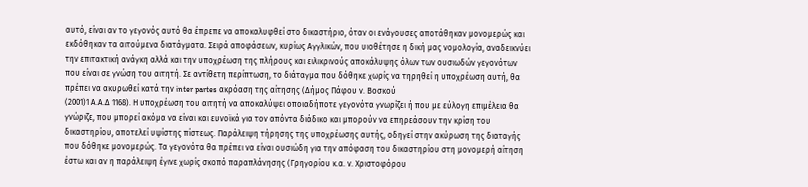αυτό, είναι αν το γεγονός αυτό θα έπρεπε να αποκαλυφθεί στο δικαστήριο, όταν οι ενάγουσες αποτάθηκαν μονομερώς και εκδόθηκαν τα αιτούμενα διατάγματα. Σειρά αποφάσεων, κυρίως Αγγλικών, που υιοθέτησε η δική μας νομολογία, αναδεικνύει την επιτακτική ανάγκη αλλά και την υποχρέωση της πλήρους και ειλικρινούς αποκάλυψης όλων των ουσιωδών γεγονότων που είναι σε γνώση του αιτητή. Σε αντίθετη περίπτωση, το διάταγμα που δόθηκε χωρίς να τηρηθεί η υποχρέωση αυτή, θα πρέπει να ακυρωθεί κατά την inter partes ακρόαση της αίτησης (Δήμος Πάφου ν. Βοσκού
(2001)1 Α.Α.Δ 1168). Η υποχρέωση του αιτητή να αποκαλύψει οποιαδήποτε γεγονότα γνωρίζει ή που με εύλογη επιμέλεια θα γνώριζε, που μπορεί ακόμα να είναι και ευνοϊκά για τον απόντα διάδικο και μπορούν να επηρεάσουν την κρίση του δικαστηρίου, αποτελεί υψίστης πίστεως. Παράλειψη τήρησης της υποχρέωσης αυτής, οδηγεί στην ακύρωση της διαταγής που δόθηκε μονομερώς. Τα γεγονότα θα πρέπει να είναι ουσιώδη για την απόφαση του δικαστηρίου στη μονομερή αίτηση έστω και αν η παράλειψη έγινε χωρίς σκοπό παραπλάνησης (Γρηγορίου κ.α. ν. Χριστοφόρου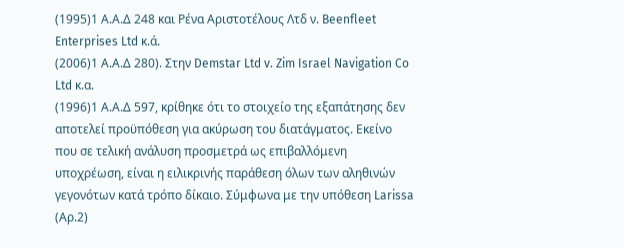(1995)1 Α.Α.Δ 248 και Ρένα Αριστοτέλους Λτδ ν. Beenfleet Enterprises Ltd κ.ά.
(2006)1 Α.Α.Δ 280). Στην Demstar Ltd v. Zim Israel Navigation Co Ltd κ.α.
(1996)1 Α.Α.Δ 597, κρίθηκε ότι το στοιχείο της εξαπάτησης δεν αποτελεί προϋπόθεση για ακύρωση του διατάγματος. Εκείνο που σε τελική ανάλυση προσμετρά ως επιβαλλόμενη υποχρέωση, είναι η ειλικρινής παράθεση όλων των αληθινών γεγονότων κατά τρόπο δίκαιο. Σύμφωνα με την υπόθεση Larissa (Αρ.2)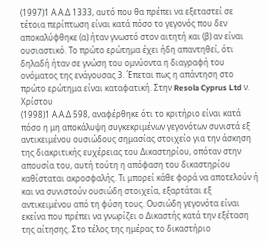(1997)1 Α.Α.Δ 1333, αυτό που θα πρέπει να εξεταστεί σε τέτοια περίπτωση είναι κατά πόσο το γεγονός που δεν αποκαλύφθηκε (α) ήταν γνωστό στον αιτητή και (β) αν είναι ουσιαστικό. Το πρώτο ερώτημα έχει ήδη απαντηθεί, ότι δηλαδή ήταν σε γνώση του ομνύοντα η διαγραφή του ονόματος της ενάγουσας 3. Έπεται πως η απάντηση στο πρώτο ερώτημα είναι καταφατική. Στην Resola Cyprus Ltd ν. Χρίστου
(1998)1 Α.Α.Δ 598, αναφέρθηκε ότι το κριτήριο είναι κατά πόσο η μη αποκάλυψη συγκεκριμένων γεγονότων συνιστά εξ αντικειμένου ουσιώδους σημασίας στοιχείο για την άσκηση της διακριτικής ευχέρειας του Δικαστηρίου, οπόταν στην απουσία του, αυτή τούτη η απόφαση του δικαστηρίου καθίσταται ακροσφαλής. Τι μπορεί κάθε φορά να αποτελούν ή και να συνιστούν ουσιώδη στοιχεία, εξαρτάται εξ αντικειμένου από τη φύση τους. Ουσιώδη γεγονότα είναι εκείνα που πρέπει να γνωρίζει ο Δικαστής κατά την εξέταση της αίτησης. Στο τέλος της ημέρας το δικαστήριο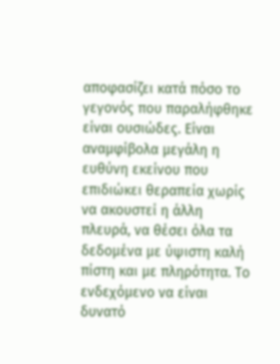αποφασίζει κατά πόσο το γεγονός που παραλήφθηκε είναι ουσιώδες. Είναι αναμφίβολα μεγάλη η ευθύνη εκείνου που επιδιώκει θεραπεία χωρίς να ακουστεί η άλλη πλευρά, να θέσει όλα τα δεδομένα με ύψιστη καλή πίστη και με πληρότητα. Το ενδεχόμενο να είναι δυνατό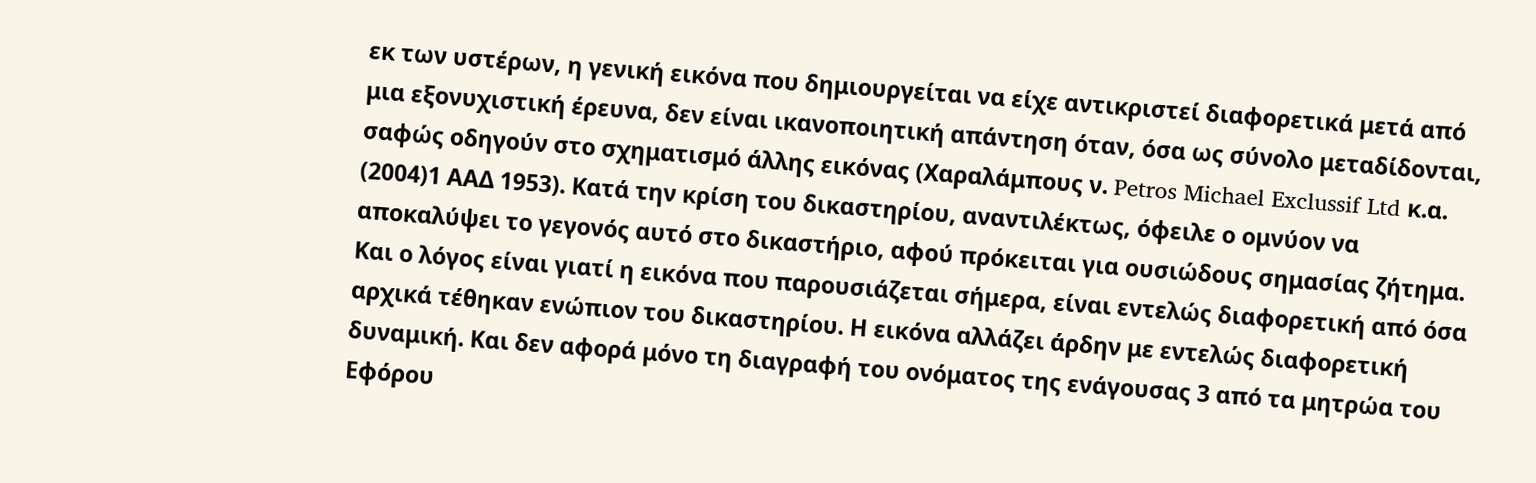εκ των υστέρων, η γενική εικόνα που δημιουργείται να είχε αντικριστεί διαφορετικά μετά από μια εξονυχιστική έρευνα, δεν είναι ικανοποιητική απάντηση όταν, όσα ως σύνολο μεταδίδονται, σαφώς οδηγούν στο σχηματισμό άλλης εικόνας (Χαραλάμπους ν. Petros Michael Exclussif Ltd κ.α.
(2004)1 ΑΑΔ 1953). Κατά την κρίση του δικαστηρίου, αναντιλέκτως, όφειλε ο ομνύον να αποκαλύψει το γεγονός αυτό στο δικαστήριο, αφού πρόκειται για ουσιώδους σημασίας ζήτημα. Και ο λόγος είναι γιατί η εικόνα που παρουσιάζεται σήμερα, είναι εντελώς διαφορετική από όσα αρχικά τέθηκαν ενώπιον του δικαστηρίου. Η εικόνα αλλάζει άρδην με εντελώς διαφορετική δυναμική. Και δεν αφορά μόνο τη διαγραφή του ονόματος της ενάγουσας 3 από τα μητρώα του Εφόρου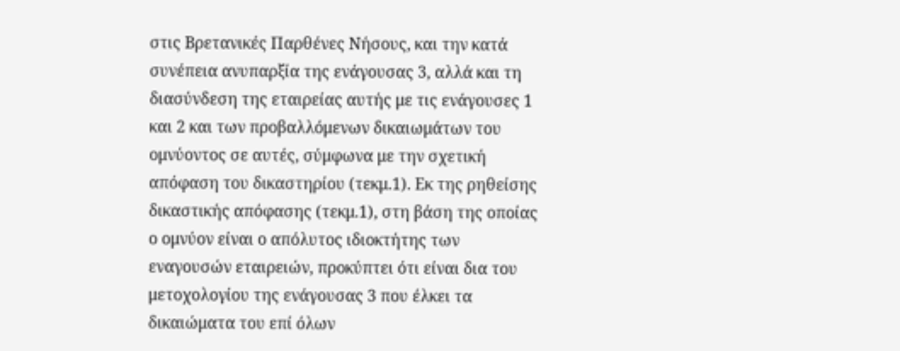στις Βρετανικές Παρθένες Νήσους, και την κατά συνέπεια ανυπαρξία της ενάγουσας 3, αλλά και τη διασύνδεση της εταιρείας αυτής με τις ενάγουσες 1 και 2 και των προβαλλόμενων δικαιωμάτων του ομνύοντος σε αυτές, σύμφωνα με την σχετική απόφαση του δικαστηρίου (τεκμ.1). Εκ της ρηθείσης δικαστικής απόφασης (τεκμ.1), στη βάση της οποίας ο ομνύον είναι ο απόλυτος ιδιοκτήτης των εναγουσών εταιρειών, προκύπτει ότι είναι δια του μετοχολογίου της ενάγουσας 3 που έλκει τα δικαιώματα του επί όλων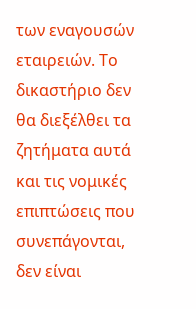των εναγουσών εταιρειών. Το δικαστήριο δεν θα διεξέλθει τα ζητήματα αυτά και τις νομικές επιπτώσεις που συνεπάγονται, δεν είναι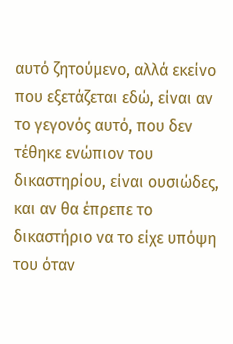αυτό ζητούμενο, αλλά εκείνο που εξετάζεται εδώ, είναι αν το γεγονός αυτό, που δεν τέθηκε ενώπιον του δικαστηρίου, είναι ουσιώδες, και αν θα έπρεπε το δικαστήριο να το είχε υπόψη του όταν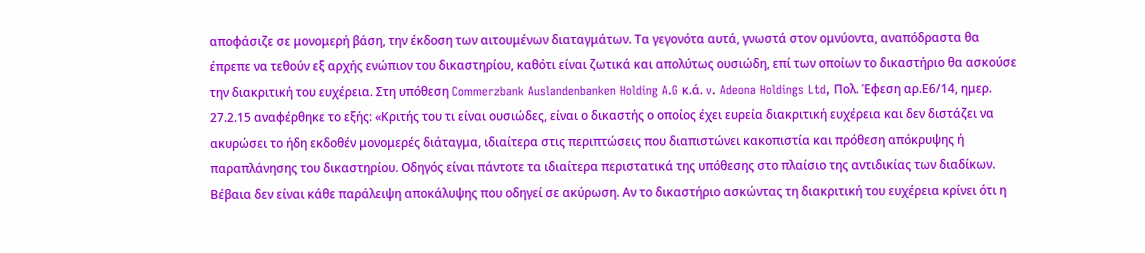αποφάσιζε σε μονομερή βάση, την έκδοση των αιτουμένων διαταγμάτων. Τα γεγονότα αυτά, γνωστά στον ομνύοντα, αναπόδραστα θα έπρεπε να τεθούν εξ αρχής ενώπιον του δικαστηρίου, καθότι είναι ζωτικά και απολύτως ουσιώδη, επί των οποίων το δικαστήριο θα ασκούσε την διακριτική του ευχέρεια. Στη υπόθεση Commerzbank Auslandenbanken Holding A.G κ.ά. v. Adeona Holdings Ltd, Πολ. Έφεση αρ.Ε6/14, ημερ. 27.2.15 αναφέρθηκε το εξής: «Κριτής του τι είναι ουσιώδες, είναι ο δικαστής ο οποίος έχει ευρεία διακριτική ευχέρεια και δεν διστάζει να ακυρώσει το ήδη εκδοθέν μονομερές διάταγμα, ιδιαίτερα στις περιπτώσεις που διαπιστώνει κακοπιστία και πρόθεση απόκρυψης ή παραπλάνησης του δικαστηρίου. Οδηγός είναι πάντοτε τα ιδιαίτερα περιστατικά της υπόθεσης στο πλαίσιο της αντιδικίας των διαδίκων. Βέβαια δεν είναι κάθε παράλειψη αποκάλυψης που οδηγεί σε ακύρωση. Αν το δικαστήριο ασκώντας τη διακριτική του ευχέρεια κρίνει ότι η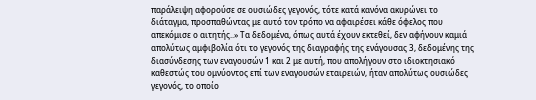παράλειψη αφορούσε σε ουσιώδες γεγονός, τότε κατά κανόνα ακυρώνει το διάταγμα, προσπαθώντας με αυτό τον τρόπο να αφαιρέσει κάθε όφελος που απεκόμισε ο αιτητής..» Τα δεδομένα, όπως αυτά έχουν εκτεθεί, δεν αφήνουν καμιά απολύτως αμφιβολία ότι το γεγονός της διαγραφής της ενάγουσας 3, δεδομένης της διασύνδεσης των εναγουσών 1 και 2 με αυτή, που απολήγουν στο ιδιοκτησιακό καθεστώς του ομνύοντος επί των εναγουσών εταιρειών, ήταν απολύτως ουσιώδες γεγονός, το οποίο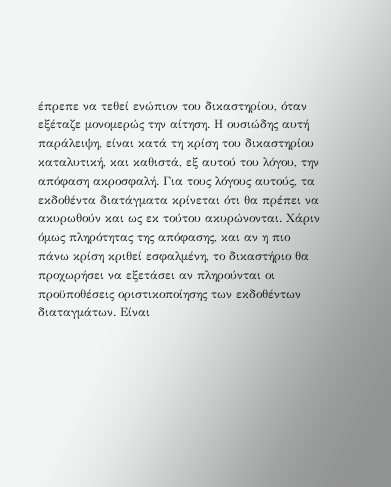έπρεπε να τεθεί ενώπιον του δικαστηρίου, όταν εξέταζε μονομερώς την αίτηση. Η ουσιώδης αυτή παράλειψη, είναι κατά τη κρίση του δικαστηρίου καταλυτική, και καθιστά, εξ αυτού του λόγου, την απόφαση ακροσφαλή. Για τους λόγους αυτούς, τα εκδοθέντα διατάγματα κρίνεται ότι θα πρέπει να ακυρωθούν και ως εκ τούτου ακυρώνονται. Χάριν όμως πληρότητας της απόφασης, και αν η πιο πάνω κρίση κριθεί εσφαλμένη, το δικαστήριο θα προχωρήσει να εξετάσει αν πληρούνται οι προϋποθέσεις οριστικοποίησης των εκδοθέντων διαταγμάτων. Είναι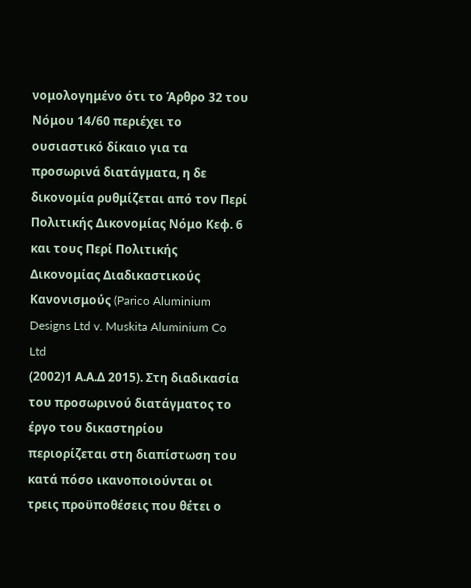νομολογημένο ότι το Άρθρο 32 του Νόμου 14/60 περιέχει το ουσιαστικό δίκαιο για τα προσωρινά διατάγματα, η δε δικονομία ρυθμίζεται από τον Περί Πολιτικής Δικονομίας Νόμο Κεφ. 6 και τους Περί Πολιτικής Δικονομίας Διαδικαστικούς Κανονισμούς (Parico Aluminium Designs Ltd v. Muskita Aluminium Co Ltd
(2002)1 Α.Α.Δ 2015). Στη διαδικασία του προσωρινού διατάγματος το έργο του δικαστηρίου περιορίζεται στη διαπίστωση του κατά πόσο ικανοποιούνται οι τρεις προϋποθέσεις που θέτει ο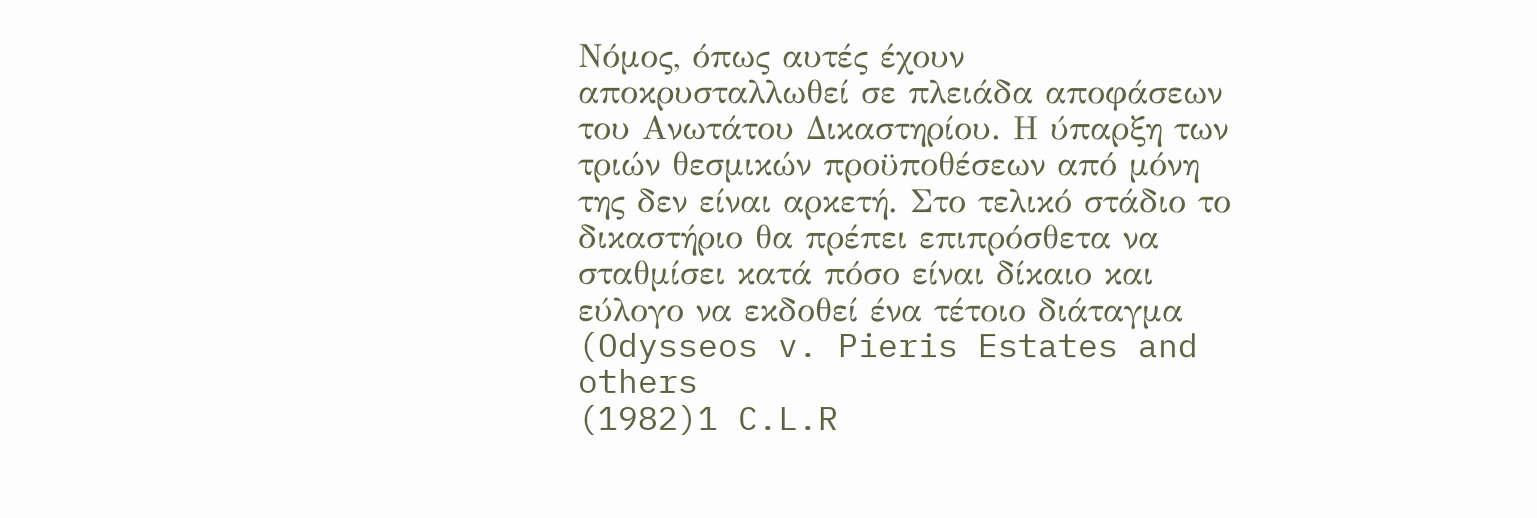Νόμος, όπως αυτές έχουν αποκρυσταλλωθεί σε πλειάδα αποφάσεων του Ανωτάτου Δικαστηρίου. Η ύπαρξη των τριών θεσμικών προϋποθέσεων από μόνη της δεν είναι αρκετή. Στο τελικό στάδιο το δικαστήριο θα πρέπει επιπρόσθετα να σταθμίσει κατά πόσο είναι δίκαιο και εύλογο να εκδοθεί ένα τέτοιο διάταγμα (Odysseos v. Pieris Estates and others
(1982)1 C.L.R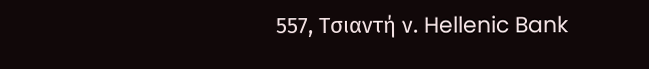557, Τσιαντή ν. Hellenic Bank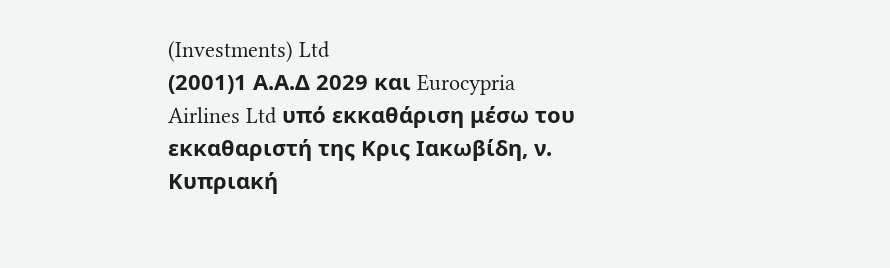(Investments) Ltd
(2001)1 Α.Α.Δ 2029 και Eurocypria Airlines Ltd υπό εκκαθάριση μέσω του εκκαθαριστή της Κρις Ιακωβίδη, ν. Κυπριακή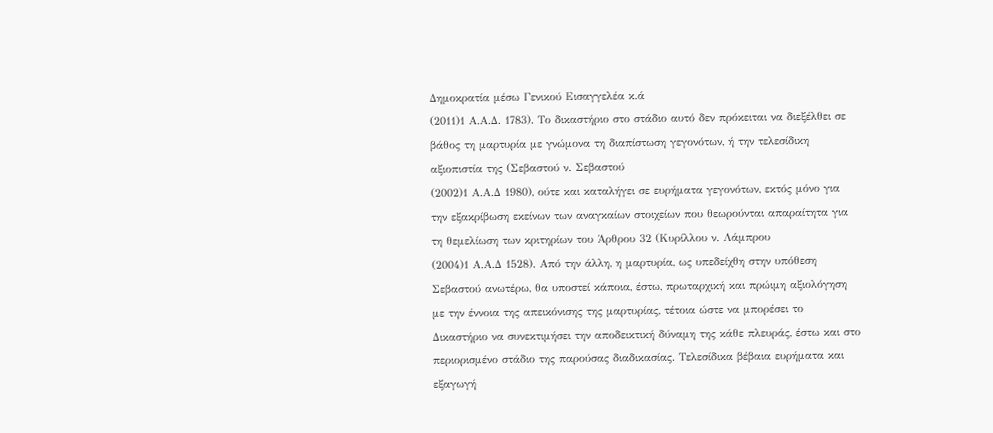Δημοκρατία μέσω Γενικού Εισαγγελέα κ.ά
(2011)1 Α.Α.Δ. 1783). Το δικαστήριο στο στάδιο αυτό δεν πρόκειται να διεξέλθει σε βάθος τη μαρτυρία με γνώμονα τη διαπίστωση γεγονότων, ή την τελεσίδικη αξιοπιστία της (Σεβαστού ν. Σεβαστού
(2002)1 Α.Α.Δ 1980), ούτε και καταλήγει σε ευρήματα γεγονότων, εκτός μόνο για την εξακρίβωση εκείνων των αναγκαίων στοιχείων που θεωρούνται απαραίτητα για τη θεμελίωση των κριτηρίων του Άρθρου 32 (Κυρίλλου ν. Λάμπρου
(2004)1 Α.Α.Δ 1528). Από την άλλη, η μαρτυρία, ως υπεδείχθη στην υπόθεση Σεβαστού ανωτέρω, θα υποστεί κάποια, έστω, πρωταρχική και πρώιμη αξιολόγηση με την έννοια της απεικόνισης της μαρτυρίας, τέτοια ώστε να μπορέσει το Δικαστήριο να συνεκτιμήσει την αποδεικτική δύναμη της κάθε πλευράς, έστω και στο περιορισμένο στάδιο της παρούσας διαδικασίας. Τελεσίδικα βέβαια ευρήματα και εξαγωγή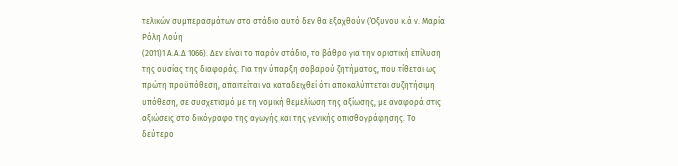τελικών συμπερασμάτων στο στάδιο αυτό δεν θα εξαχθούν (Όξυνου κ.ά ν. Μαρία Ρόλη Λούη
(2011)1 Α.Α.Δ 1066). Δεν είναι το παρόν στάδιο, το βάθρο για την οριστική επίλυση της ουσίας της διαφοράς. Για την ύπαρξη σοβαρού ζητήματος, που τίθεται ως πρώτη προϋπόθεση, απαιτείται να καταδειχθεί ότι αποκαλύπτεται συζητήσιμη υπόθεση, σε συσχετισμό με τη νομική θεμελίωση της αξίωσης, με αναφορά στις αξιώσεις στο δικόγραφο της αγωγής και της γενικής οπισθογράφησης. Το δεύτερο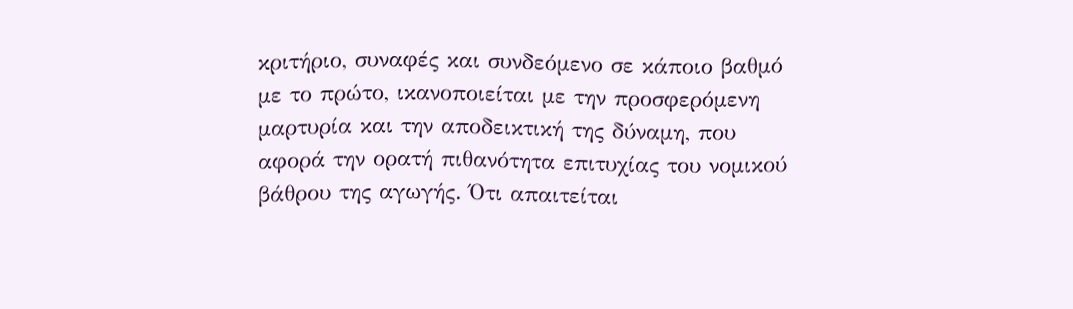κριτήριο, συναφές και συνδεόμενο σε κάποιο βαθμό με το πρώτο, ικανοποιείται με την προσφερόμενη μαρτυρία και την αποδεικτική της δύναμη, που αφορά την ορατή πιθανότητα επιτυχίας του νομικού βάθρου της αγωγής. Ότι απαιτείται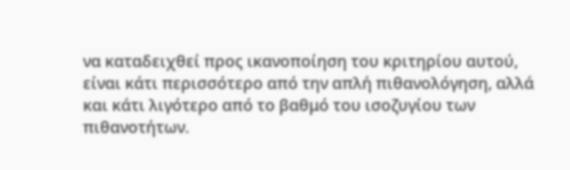να καταδειχθεί προς ικανοποίηση του κριτηρίου αυτού, είναι κάτι περισσότερο από την απλή πιθανολόγηση, αλλά και κάτι λιγότερο από το βαθμό του ισοζυγίου των πιθανοτήτων.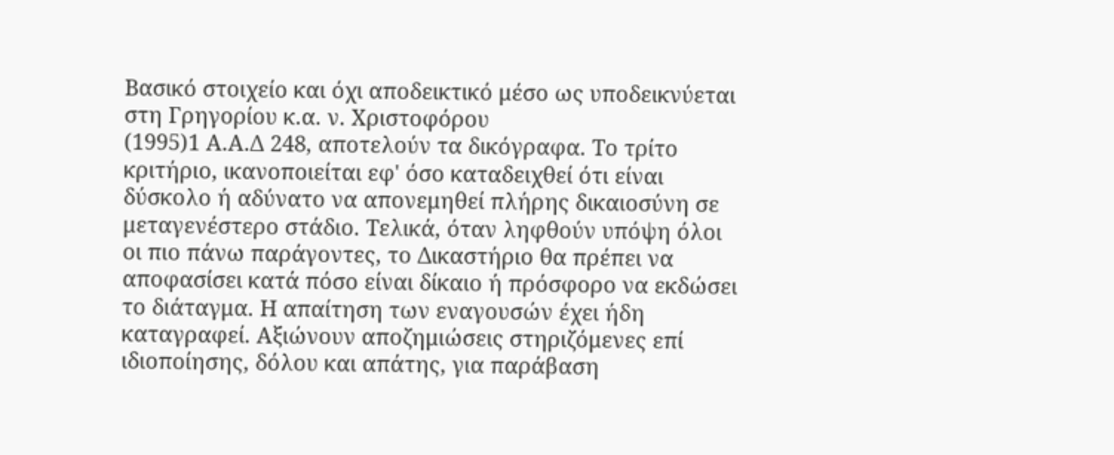Βασικό στοιχείο και όχι αποδεικτικό μέσο ως υποδεικνύεται στη Γρηγορίου κ.α. ν. Χριστοφόρου
(1995)1 Α.Α.Δ 248, αποτελούν τα δικόγραφα. Το τρίτο κριτήριο, ικανοποιείται εφ' όσο καταδειχθεί ότι είναι δύσκολο ή αδύνατο να απονεμηθεί πλήρης δικαιοσύνη σε μεταγενέστερο στάδιο. Τελικά, όταν ληφθούν υπόψη όλοι οι πιο πάνω παράγοντες, το Δικαστήριο θα πρέπει να αποφασίσει κατά πόσο είναι δίκαιο ή πρόσφορο να εκδώσει το διάταγμα. Η απαίτηση των εναγουσών έχει ήδη καταγραφεί. Αξιώνουν αποζημιώσεις στηριζόμενες επί ιδιοποίησης, δόλου και απάτης, για παράβαση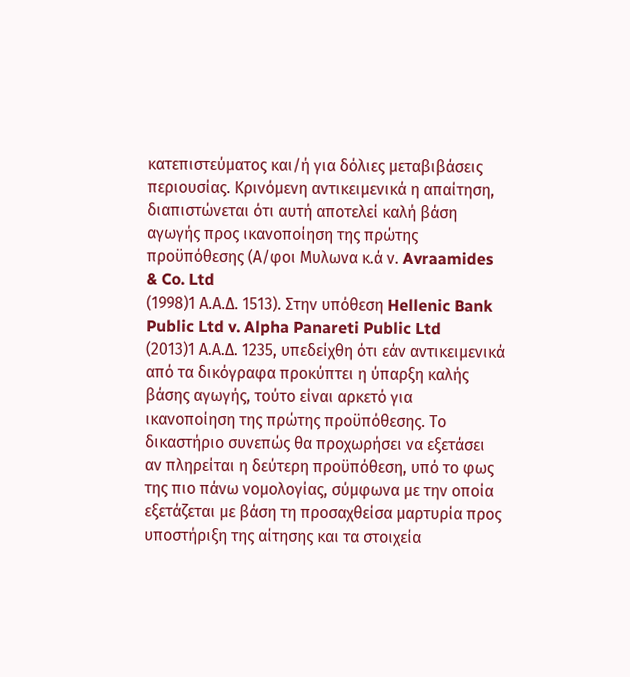κατεπιστεύματος και/ή για δόλιες μεταβιβάσεις περιουσίας. Κρινόμενη αντικειμενικά η απαίτηση, διαπιστώνεται ότι αυτή αποτελεί καλή βάση αγωγής προς ικανοποίηση της πρώτης προϋπόθεσης (Α/φοι Μυλωνα κ.ά ν. Avraamides & Co. Ltd
(1998)1 Α.Α.Δ. 1513). Στην υπόθεση Hellenic Bank Public Ltd v. Alpha Panareti Public Ltd
(2013)1 Α.Α.Δ. 1235, υπεδείχθη ότι εάν αντικειμενικά από τα δικόγραφα προκύπτει η ύπαρξη καλής βάσης αγωγής, τούτο είναι αρκετό για ικανοποίηση της πρώτης προϋπόθεσης. Το δικαστήριο συνεπώς θα προχωρήσει να εξετάσει αν πληρείται η δεύτερη προϋπόθεση, υπό το φως της πιο πάνω νομολογίας, σύμφωνα με την οποία εξετάζεται με βάση τη προσαχθείσα μαρτυρία προς υποστήριξη της αίτησης και τα στοιχεία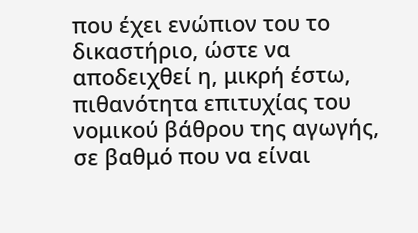που έχει ενώπιον του το δικαστήριο, ώστε να αποδειχθεί η, μικρή έστω, πιθανότητα επιτυχίας του νομικού βάθρου της αγωγής, σε βαθμό που να είναι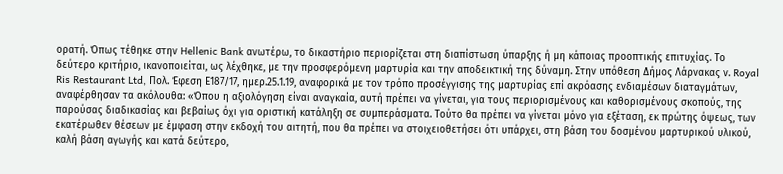ορατή. Όπως τέθηκε στην Hellenic Bank ανωτέρω, το δικαστήριο περιορίζεται στη διαπίστωση ύπαρξης ή μη κάποιας προοπτικής επιτυχίας. Το δεύτερο κριτήριο, ικανοποιείται, ως λέχθηκε, με την προσφερόμενη μαρτυρία και την αποδεικτική της δύναμη. Στην υπόθεση Δήμος Λάρνακας ν. Royal Ris Restaurant Ltd, Πολ. Έφεση Ε187/17, ημερ.25.1.19, αναφορικά με τον τρόπο προσέγγισης της μαρτυρίας επί ακρόασης ενδιαμέσων διαταγμάτων, αναφέρθησαν τα ακόλουθα: «Όπου η αξιολόγηση είναι αναγκαία, αυτή πρέπει να γίνεται, για τους περιορισμένους και καθορισμένους σκοπούς, της παρούσας διαδικασίας και βεβαίως όχι για οριστική κατάληξη σε συμπεράσματα. Τούτο θα πρέπει να γίνεται μόνο για εξέταση, εκ πρώτης όψεως, των εκατέρωθεν θέσεων με έμφαση στην εκδοχή του αιτητή, που θα πρέπει να στοιχειοθετήσει ότι υπάρχει, στη βάση του δοσμένου μαρτυρικού υλικού, καλή βάση αγωγής και κατά δεύτερο,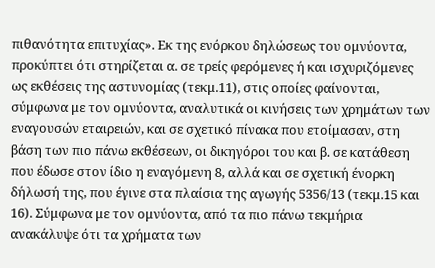πιθανότητα επιτυχίας». Εκ της ενόρκου δηλώσεως του ομνύοντα, προκύπτει ότι στηρίζεται α. σε τρείς φερόμενες ή και ισχυριζόμενες ως εκθέσεις της αστυνομίας (τεκμ.11), στις οποίες φαίνονται, σύμφωνα με τον ομνύοντα, αναλυτικά οι κινήσεις των χρημάτων των εναγουσών εταιρειών, και σε σχετικό πίνακα που ετοίμασαν, στη βάση των πιο πάνω εκθέσεων, οι δικηγόροι του και β. σε κατάθεση που έδωσε στον ίδιο η εναγόμενη 8, αλλά και σε σχετική ένορκη δήλωσή της, που έγινε στα πλαίσια της αγωγής 5356/13 (τεκμ.15 και 16). Σύμφωνα με τον ομνύοντα, από τα πιο πάνω τεκμήρια ανακάλυψε ότι τα χρήματα των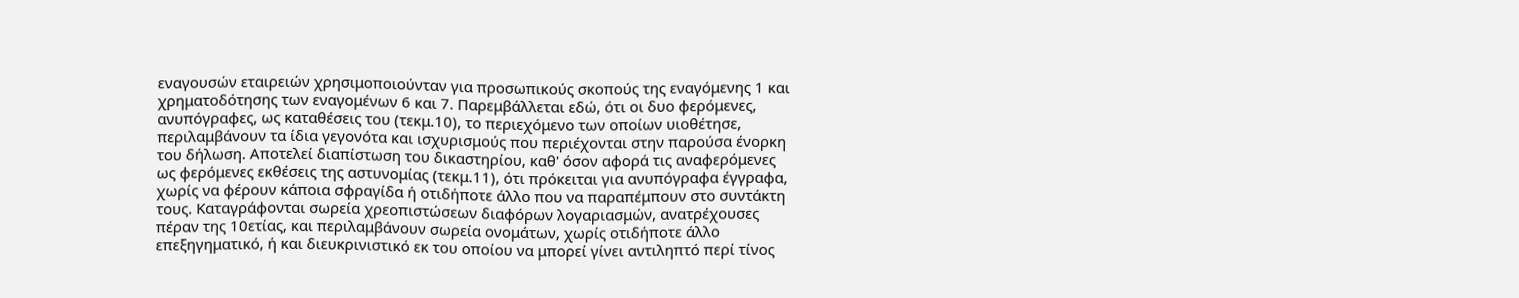εναγουσών εταιρειών χρησιμοποιούνταν για προσωπικούς σκοπούς της εναγόμενης 1 και χρηματοδότησης των εναγομένων 6 και 7. Παρεμβάλλεται εδώ, ότι οι δυο φερόμενες, ανυπόγραφες, ως καταθέσεις του (τεκμ.10), το περιεχόμενο των οποίων υιοθέτησε, περιλαμβάνουν τα ίδια γεγονότα και ισχυρισμούς που περιέχονται στην παρούσα ένορκη του δήλωση. Αποτελεί διαπίστωση του δικαστηρίου, καθ' όσον αφορά τις αναφερόμενες ως φερόμενες εκθέσεις της αστυνομίας (τεκμ.11), ότι πρόκειται για ανυπόγραφα έγγραφα, χωρίς να φέρουν κάποια σφραγίδα ή οτιδήποτε άλλο που να παραπέμπουν στο συντάκτη τους. Καταγράφονται σωρεία χρεοπιστώσεων διαφόρων λογαριασμών, ανατρέχουσες πέραν της 10ετίας, και περιλαμβάνουν σωρεία ονομάτων, χωρίς οτιδήποτε άλλο επεξηγηματικό, ή και διευκρινιστικό εκ του οποίου να μπορεί γίνει αντιληπτό περί τίνος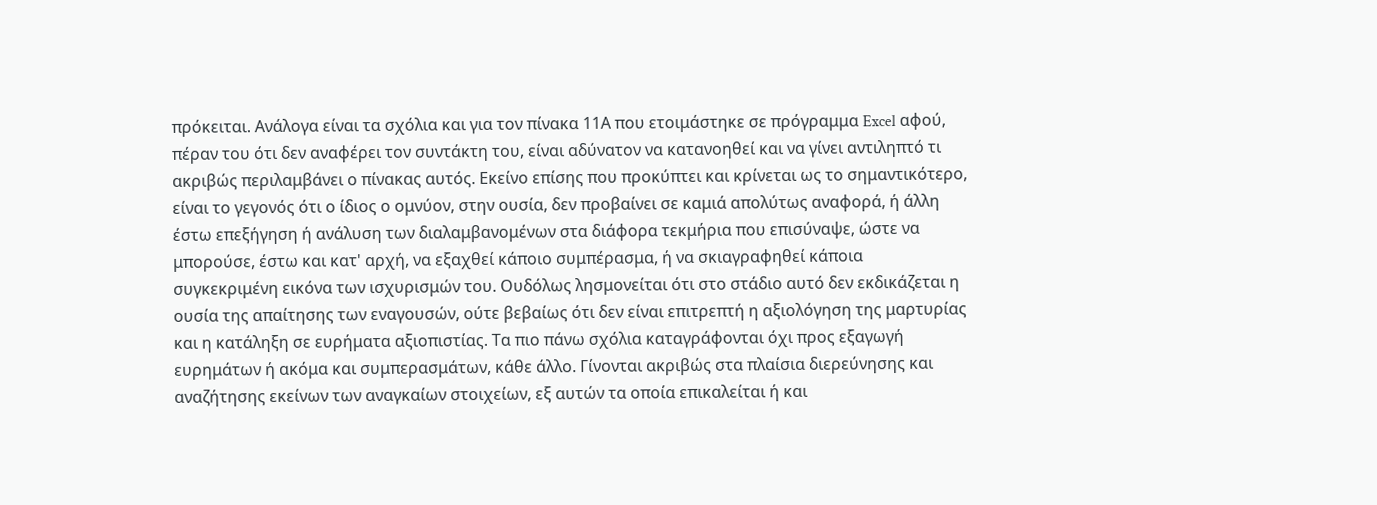πρόκειται. Ανάλογα είναι τα σχόλια και για τον πίνακα 11Α που ετοιμάστηκε σε πρόγραμμα Excel αφού, πέραν του ότι δεν αναφέρει τον συντάκτη του, είναι αδύνατον να κατανοηθεί και να γίνει αντιληπτό τι ακριβώς περιλαμβάνει ο πίνακας αυτός. Εκείνο επίσης που προκύπτει και κρίνεται ως το σημαντικότερο, είναι το γεγονός ότι ο ίδιος ο ομνύον, στην ουσία, δεν προβαίνει σε καμιά απολύτως αναφορά, ή άλλη έστω επεξήγηση ή ανάλυση των διαλαμβανομένων στα διάφορα τεκμήρια που επισύναψε, ώστε να μπορούσε, έστω και κατ' αρχή, να εξαχθεί κάποιο συμπέρασμα, ή να σκιαγραφηθεί κάποια συγκεκριμένη εικόνα των ισχυρισμών του. Ουδόλως λησμονείται ότι στο στάδιο αυτό δεν εκδικάζεται η ουσία της απαίτησης των εναγουσών, ούτε βεβαίως ότι δεν είναι επιτρεπτή η αξιολόγηση της μαρτυρίας και η κατάληξη σε ευρήματα αξιοπιστίας. Τα πιο πάνω σχόλια καταγράφονται όχι προς εξαγωγή ευρημάτων ή ακόμα και συμπερασμάτων, κάθε άλλο. Γίνονται ακριβώς στα πλαίσια διερεύνησης και αναζήτησης εκείνων των αναγκαίων στοιχείων, εξ αυτών τα οποία επικαλείται ή και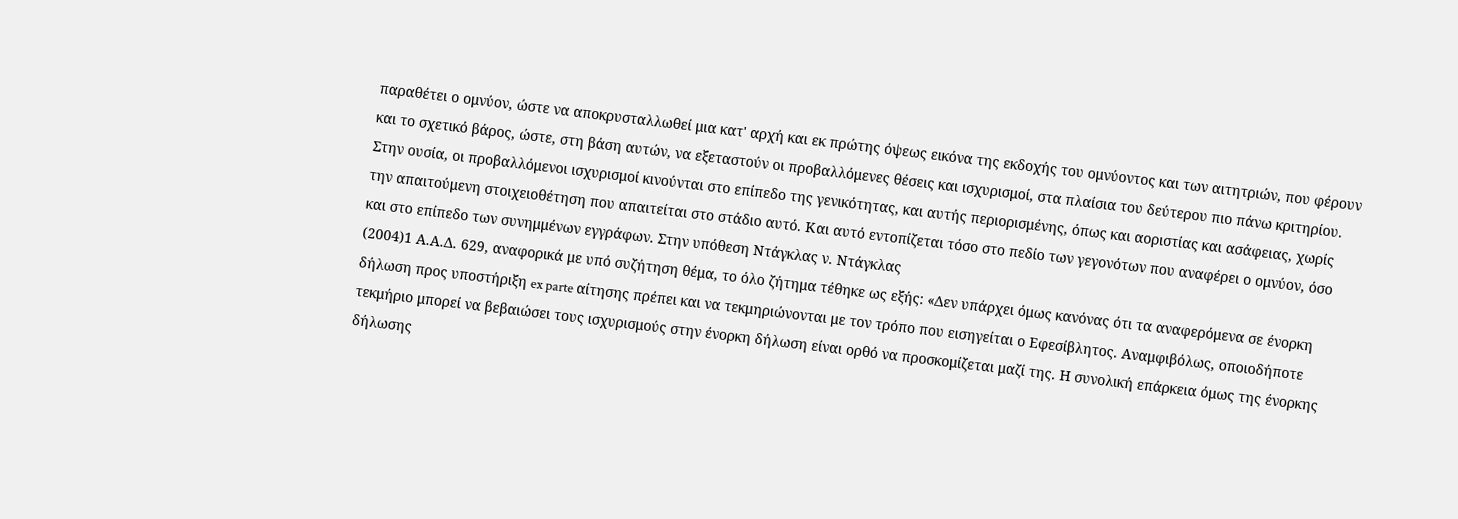παραθέτει ο ομνύον, ώστε να αποκρυσταλλωθεί μια κατ' αρχή και εκ πρώτης όψεως εικόνα της εκδοχής του ομνύοντος και των αιτητριών, που φέρουν και το σχετικό βάρος, ώστε, στη βάση αυτών, να εξεταστούν οι προβαλλόμενες θέσεις και ισχυρισμοί, στα πλαίσια του δεύτερου πιο πάνω κριτηρίου. Στην ουσία, οι προβαλλόμενοι ισχυρισμοί κινούνται στο επίπεδο της γενικότητας, και αυτής περιορισμένης, όπως και αοριστίας και ασάφειας, χωρίς την απαιτούμενη στοιχειοθέτηση που απαιτείται στο στάδιο αυτό. Και αυτό εντοπίζεται τόσο στο πεδίο των γεγονότων που αναφέρει ο ομνύον, όσο και στο επίπεδο των συνημμένων εγγράφων. Στην υπόθεση Ντάγκλας ν. Ντάγκλας
(2004)1 Α.Α.Δ. 629, αναφορικά με υπό συζήτηση θέμα, το όλο ζήτημα τέθηκε ως εξής: «Δεν υπάρχει όμως κανόνας ότι τα αναφερόμενα σε ένορκη δήλωση προς υποστήριξη ex parte αίτησης πρέπει και να τεκμηριώνονται με τον τρόπο που εισηγείται ο Εφεσίβλητος. Αναμφιβόλως, οποιοδήποτε τεκμήριο μπορεί να βεβαιώσει τους ισχυρισμούς στην ένορκη δήλωση είναι ορθό να προσκομίζεται μαζί της. Η συνολική επάρκεια όμως της ένορκης δήλωσης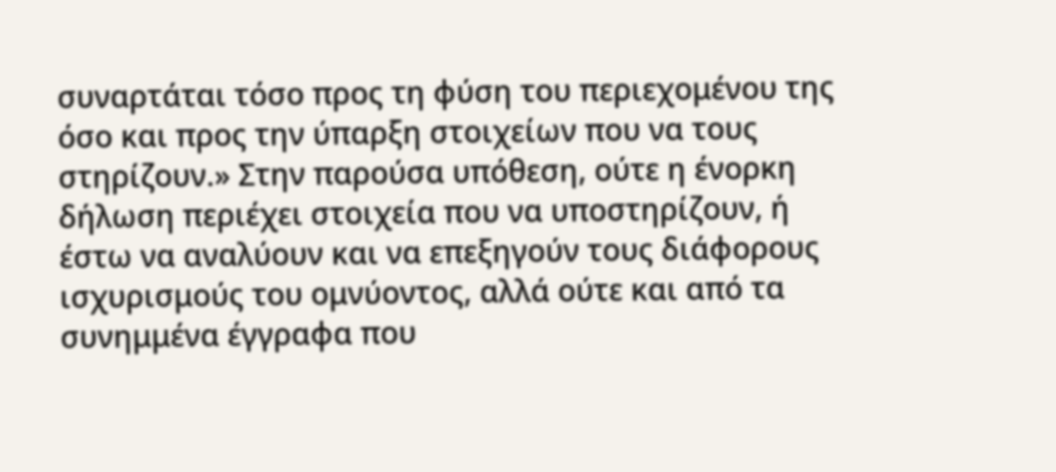συναρτάται τόσο προς τη φύση του περιεχομένου της όσο και προς την ύπαρξη στοιχείων που να τους στηρίζουν.» Στην παρούσα υπόθεση, ούτε η ένορκη δήλωση περιέχει στοιχεία που να υποστηρίζουν, ή έστω να αναλύουν και να επεξηγούν τους διάφορους ισχυρισμούς του ομνύοντος, αλλά ούτε και από τα συνημμένα έγγραφα που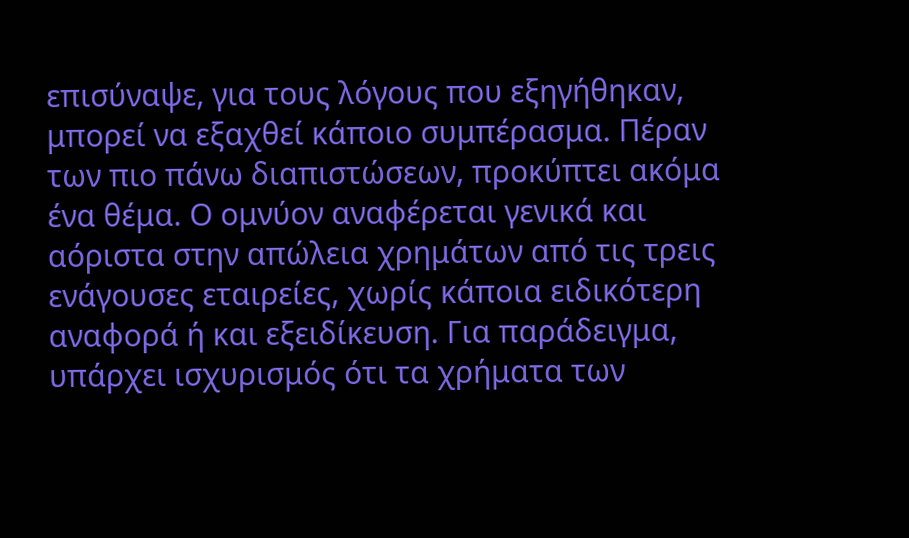επισύναψε, για τους λόγους που εξηγήθηκαν, μπορεί να εξαχθεί κάποιο συμπέρασμα. Πέραν των πιο πάνω διαπιστώσεων, προκύπτει ακόμα ένα θέμα. Ο ομνύον αναφέρεται γενικά και αόριστα στην απώλεια χρημάτων από τις τρεις ενάγουσες εταιρείες, χωρίς κάποια ειδικότερη αναφορά ή και εξειδίκευση. Για παράδειγμα, υπάρχει ισχυρισμός ότι τα χρήματα των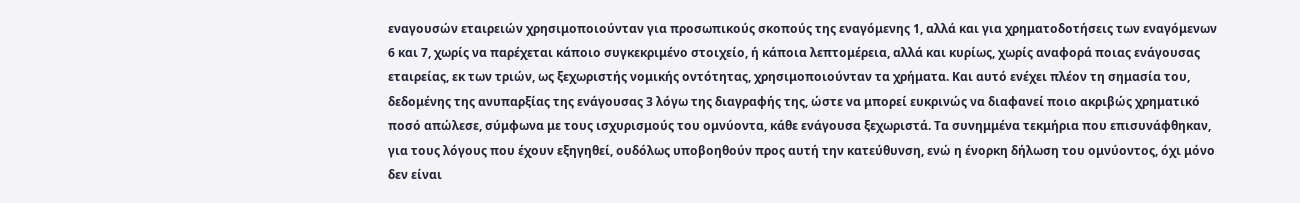εναγουσών εταιρειών χρησιμοποιούνταν για προσωπικούς σκοπούς της εναγόμενης 1, αλλά και για χρηματοδοτήσεις των εναγόμενων 6 και 7, χωρίς να παρέχεται κάποιο συγκεκριμένο στοιχείο, ή κάποια λεπτομέρεια, αλλά και κυρίως, χωρίς αναφορά ποιας ενάγουσας εταιρείας, εκ των τριών, ως ξεχωριστής νομικής οντότητας, χρησιμοποιούνταν τα χρήματα. Και αυτό ενέχει πλέον τη σημασία του, δεδομένης της ανυπαρξίας της ενάγουσας 3 λόγω της διαγραφής της, ώστε να μπορεί ευκρινώς να διαφανεί ποιο ακριβώς χρηματικό ποσό απώλεσε, σύμφωνα με τους ισχυρισμούς του ομνύοντα, κάθε ενάγουσα ξεχωριστά. Τα συνημμένα τεκμήρια που επισυνάφθηκαν, για τους λόγους που έχουν εξηγηθεί, ουδόλως υποβοηθούν προς αυτή την κατεύθυνση, ενώ η ένορκη δήλωση του ομνύοντος, όχι μόνο δεν είναι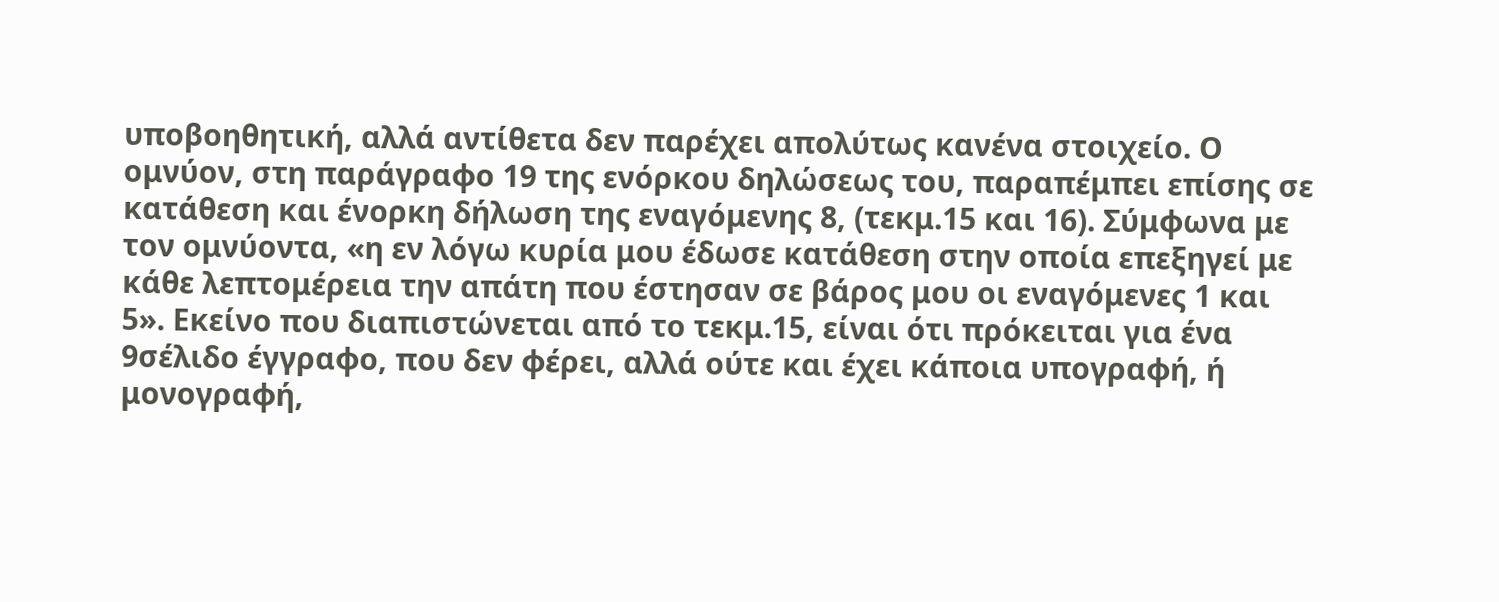υποβοηθητική, αλλά αντίθετα δεν παρέχει απολύτως κανένα στοιχείο. Ο ομνύον, στη παράγραφο 19 της ενόρκου δηλώσεως του, παραπέμπει επίσης σε κατάθεση και ένορκη δήλωση της εναγόμενης 8, (τεκμ.15 και 16). Σύμφωνα με τον ομνύοντα, «η εν λόγω κυρία μου έδωσε κατάθεση στην οποία επεξηγεί με κάθε λεπτομέρεια την απάτη που έστησαν σε βάρος μου οι εναγόμενες 1 και 5». Εκείνο που διαπιστώνεται από το τεκμ.15, είναι ότι πρόκειται για ένα 9σέλιδο έγγραφο, που δεν φέρει, αλλά ούτε και έχει κάποια υπογραφή, ή μονογραφή,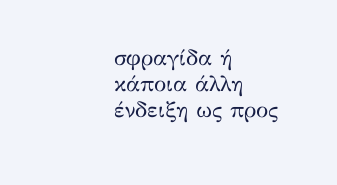σφραγίδα ή κάποια άλλη ένδειξη ως προς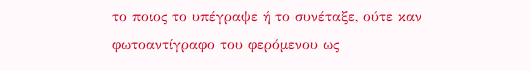το ποιος το υπέγραψε ή το συνέταξε, ούτε καν φωτοαντίγραφο του φερόμενου ως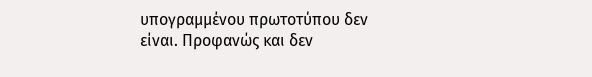υπογραμμένου πρωτοτύπου δεν είναι. Προφανώς και δεν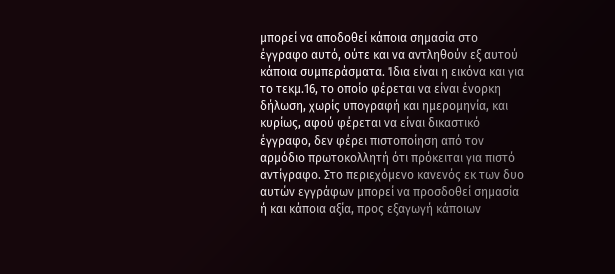μπορεί να αποδοθεί κάποια σημασία στο έγγραφο αυτό, ούτε και να αντληθούν εξ αυτού κάποια συμπεράσματα. Ίδια είναι η εικόνα και για το τεκμ.16, το οποίο φέρεται να είναι ένορκη δήλωση, χωρίς υπογραφή και ημερομηνία, και κυρίως, αφού φέρεται να είναι δικαστικό έγγραφο, δεν φέρει πιστοποίηση από τον αρμόδιο πρωτοκολλητή ότι πρόκειται για πιστό αντίγραφο. Στο περιεχόμενο κανενός εκ των δυο αυτών εγγράφων μπορεί να προσδοθεί σημασία ή και κάποια αξία, προς εξαγωγή κάποιων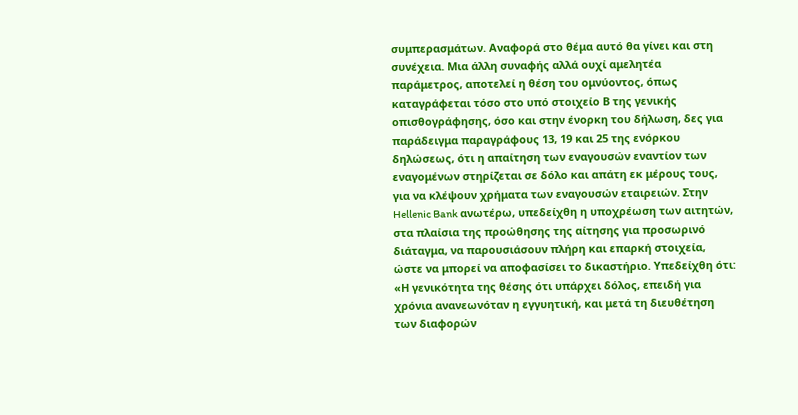συμπερασμάτων. Αναφορά στο θέμα αυτό θα γίνει και στη συνέχεια. Μια άλλη συναφής αλλά ουχί αμελητέα παράμετρος, αποτελεί η θέση του ομνύοντος, όπως καταγράφεται τόσο στο υπό στοιχείο Β της γενικής οπισθογράφησης, όσο και στην ένορκη του δήλωση, δες για παράδειγμα παραγράφους 13, 19 και 25 της ενόρκου δηλώσεως, ότι η απαίτηση των εναγουσών εναντίον των εναγομένων στηρίζεται σε δόλο και απάτη εκ μέρους τους, για να κλέψουν χρήματα των εναγουσών εταιρειών. Στην Hellenic Bank ανωτέρω, υπεδείχθη η υποχρέωση των αιτητών, στα πλαίσια της προώθησης της αίτησης για προσωρινό διάταγμα, να παρουσιάσουν πλήρη και επαρκή στοιχεία, ώστε να μπορεί να αποφασίσει το δικαστήριο. Υπεδείχθη ότι: «Η γενικότητα της θέσης ότι υπάρχει δόλος, επειδή για χρόνια ανανεωνόταν η εγγυητική, και μετά τη διευθέτηση των διαφορών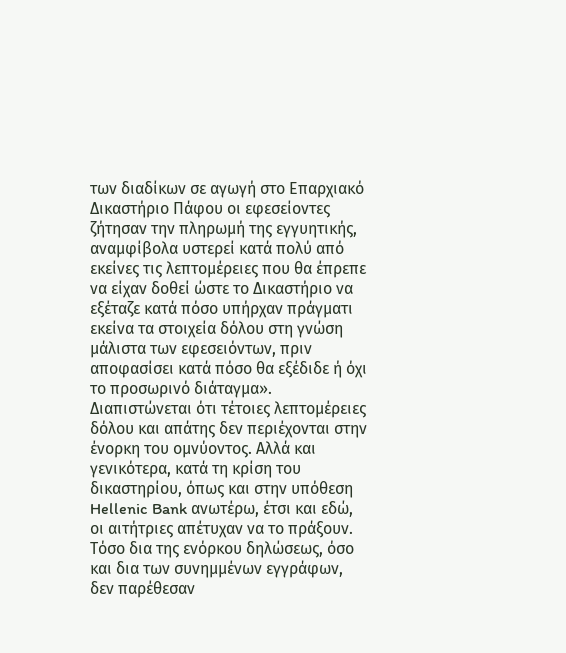των διαδίκων σε αγωγή στο Επαρχιακό Δικαστήριο Πάφου οι εφεσείοντες ζήτησαν την πληρωμή της εγγυητικής, αναμφίβολα υστερεί κατά πολύ από εκείνες τις λεπτομέρειες που θα έπρεπε να είχαν δοθεί ώστε το Δικαστήριο να εξέταζε κατά πόσο υπήρχαν πράγματι εκείνα τα στοιχεία δόλου στη γνώση μάλιστα των εφεσειόντων, πριν αποφασίσει κατά πόσο θα εξέδιδε ή όχι το προσωρινό διάταγμα». Διαπιστώνεται ότι τέτοιες λεπτομέρειες δόλου και απάτης δεν περιέχονται στην ένορκη του ομνύοντος. Αλλά και γενικότερα, κατά τη κρίση του δικαστηρίου, όπως και στην υπόθεση Hellenic Bank ανωτέρω, έτσι και εδώ, οι αιτήτριες απέτυχαν να το πράξουν. Τόσο δια της ενόρκου δηλώσεως, όσο και δια των συνημμένων εγγράφων, δεν παρέθεσαν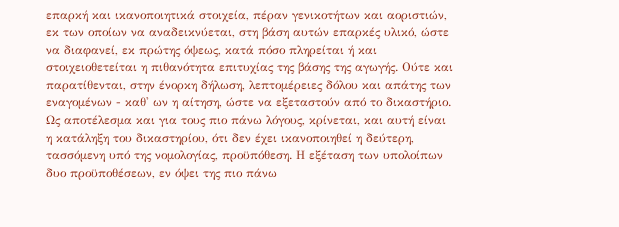επαρκή και ικανοποιητικά στοιχεία, πέραν γενικοτήτων και αοριστιών, εκ των οποίων να αναδεικνύεται, στη βάση αυτών επαρκές υλικό, ώστε να διαφανεί, εκ πρώτης όψεως, κατά πόσο πληρείται ή και στοιχειοθετείται η πιθανότητα επιτυχίας της βάσης της αγωγής. Ούτε και παρατίθενται, στην ένορκη δήλωση, λεπτομέρειες δόλου και απάτης των εναγομένων - καθ' ων η αίτηση, ώστε να εξεταστούν από το δικαστήριο. Ως αποτέλεσμα και για τους πιο πάνω λόγους, κρίνεται, και αυτή είναι η κατάληξη του δικαστηρίου, ότι δεν έχει ικανοποιηθεί η δεύτερη, τασσόμενη υπό της νομολογίας, προϋπόθεση. Η εξέταση των υπολοίπων δυο προϋποθέσεων, εν όψει της πιο πάνω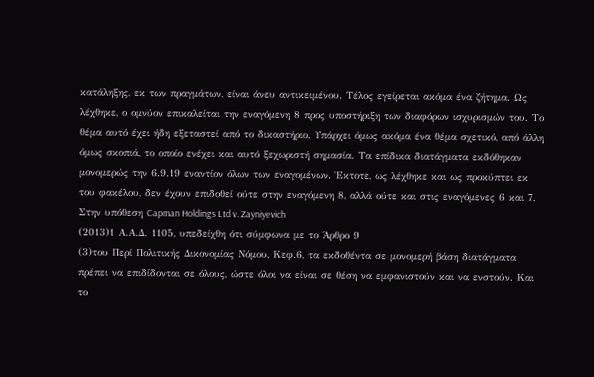κατάληξης, εκ των πραγμάτων, είναι άνευ αντικειμένου. Τέλος εγείρεται ακόμα ένα ζήτημα. Ως λέχθηκε, ο ομνύον επικαλείται την εναγόμενη 8 προς υποστήριξη των διαφόρων ισχυρισμών του. Το θέμα αυτό έχει ήδη εξεταστεί από το δικαστήριο. Υπάρχει όμως ακόμα ένα θέμα σχετικό, από άλλη όμως σκοπιά, το οποίο ενέχει και αυτό ξεχωριστή σημασία. Τα επίδικα διατάγματα εκδόθηκαν μονομερώς την 6.9.19 εναντίον όλων των εναγομένων. Έκτοτε, ως λέχθηκε και ως προκύπτει εκ του φακέλου, δεν έχουν επιδοθεί ούτε στην εναγόμενη 8, αλλά ούτε και στις εναγόμενες 6 και 7. Στην υπόθεση Capman Holdings Ltd v. Zayniyevich
(2013)1 Α.Α.Δ. 1105, υπεδείχθη ότι σύμφωνα με το Άρθρο 9
(3)του Περί Πολιτικής Δικονομίας Νόμου, Κεφ.6, τα εκδοθέντα σε μονομερή βάση διατάγματα πρέπει να επιδίδονται σε όλους, ώστε όλοι να είναι σε θέση να εμφανιστούν και να ενστούν. Και το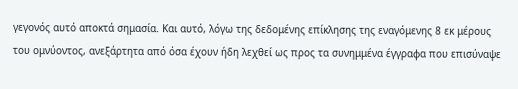γεγονός αυτό αποκτά σημασία. Και αυτό, λόγω της δεδομένης επίκλησης της εναγόμενης 8 εκ μέρους του ομνύοντος, ανεξάρτητα από όσα έχουν ήδη λεχθεί ως προς τα συνημμένα έγγραφα που επισύναψε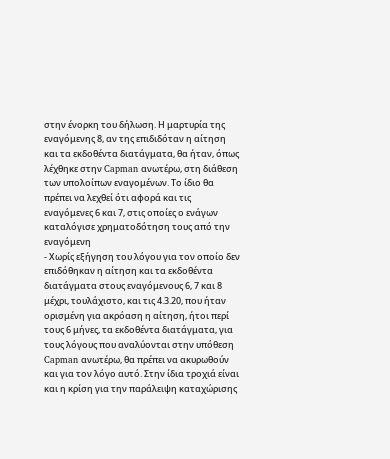στην ένορκη του δήλωση. Η μαρτυρία της εναγόμενης 8, αν της επιδιδόταν η αίτηση και τα εκδοθέντα διατάγματα, θα ήταν, όπως λέχθηκε στην Capman ανωτέρω, στη διάθεση των υπολοίπων εναγομένων. Το ίδιο θα πρέπει να λεχθεί ότι αφορά και τις εναγόμενες 6 και 7, στις οποίες ο ενάγων καταλόγισε χρηματοδότηση τους από την εναγόμενη
- Χωρίς εξήγηση του λόγου για τον οποίο δεν επιδόθηκαν η αίτηση και τα εκδοθέντα διατάγματα στους εναγόμενους 6, 7 και 8 μέχρι, τουλάχιστο, και τις 4.3.20, που ήταν ορισμένη για ακρόαση η αίτηση, ήτοι περί τους 6 μήνες, τα εκδοθέντα διατάγματα, για τους λόγους που αναλύονται στην υπόθεση Capman ανωτέρω, θα πρέπει να ακυρωθούν και για τον λόγο αυτό. Στην ίδια τροχιά είναι και η κρίση για την παράλειψη καταχώρισης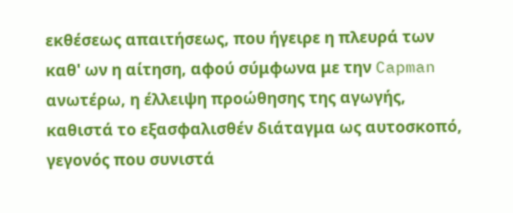εκθέσεως απαιτήσεως, που ήγειρε η πλευρά των καθ' ων η αίτηση, αφού σύμφωνα με την Capman ανωτέρω, η έλλειψη προώθησης της αγωγής, καθιστά το εξασφαλισθέν διάταγμα ως αυτοσκοπό, γεγονός που συνιστά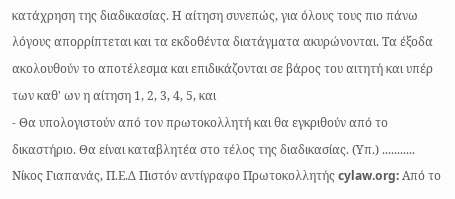κατάχρηση της διαδικασίας. Η αίτηση συνεπώς, για όλους τους πιο πάνω λόγους απορρίπτεται και τα εκδοθέντα διατάγματα ακυρώνονται. Τα έξοδα ακολουθούν το αποτέλεσμα και επιδικάζονται σε βάρος του αιτητή και υπέρ των καθ' ων η αίτηση 1, 2, 3, 4, 5, και
- Θα υπολογιστούν από τον πρωτοκολλητή και θα εγκριθούν από το δικαστήριο. Θα είναι καταβλητέα στο τέλος της διαδικασίας. (Υπ.) ........... Νίκος Γιαπανάς, Π.Ε.Δ Πιστόν αντίγραφο Πρωτοκολλητής cylaw.org: Από το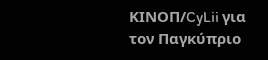ΚΙΝOΠ/CyLii για τον Παγκύπριο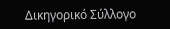Δικηγορικό Σύλλογο